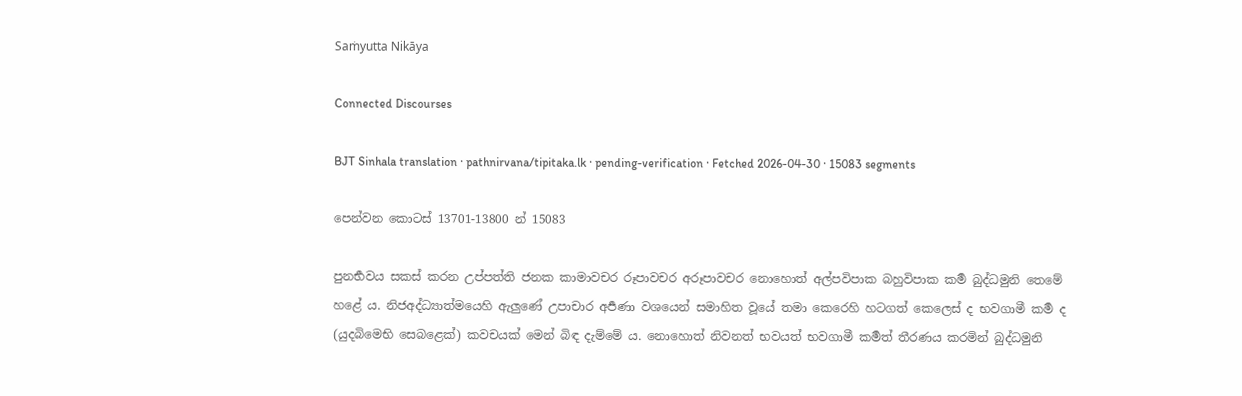Saṁyutta Nikāya

Connected Discourses

BJT Sinhala translation · pathnirvana/tipitaka.lk · pending-verification · Fetched 2026-04-30 · 15083 segments

පෙන්වන කොටස් 13701-13800 න් 15083

පුනර්‍භවය සකස් කරන උප්පත්ති ජනක කාමාවචර රූපාවචර අරූපාවචර නොහොත් අල්පවිපාක බහුවිපාක කර්‍ම බුද්ධමුනි තෙමේ හළේ ය. නිජඅද්ධ්‍යාත්මයෙහි ඇලුණේ උපාචාර අර්‍පණා වශයෙන් සමාහිත වූයේ තමා කෙරෙහි හටගත් කෙලෙස් ද භවගාමී කර්‍ම ද (යුදබිමෙභි සෙබළෙක්) කවචයක් මෙන් බිඳ දැම්මේ ය. නොහොත් නිවනත් භවයත් භවගාමී කර්‍මත් තීරණය කරමින් බුද්ධමුනි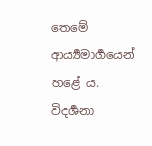තෙමේ ආර්‍ය්‍යමාර්‍ගයෙන් හළේ ය. විදර්‍ශනා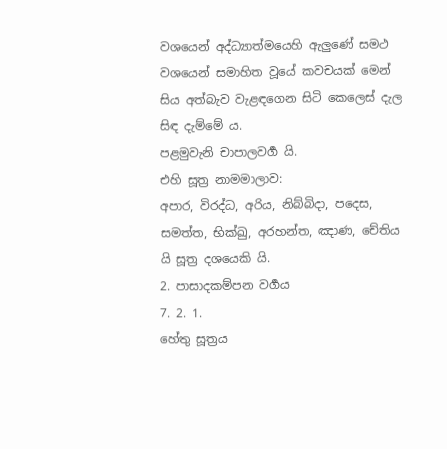වශයෙන් අද්ධ්‍යාත්මයෙහි ඇලුණේ සමථ වශයෙන් සමාහිත වූයේ කවචයක් මෙන් සිය අත්බැව වැළඳගෙන සිටි කෙලෙස් දැල සිඳ දැම්මේ ය.
පළමුවැනි චාපාලවර්‍ග යි.
එහි සූත්‍ර නාමමාලාව:
අපාර, විරද්ධ, අරිය, නිබ්බිදා, පදෙස, සමත්ත, භික්ඛු, අරහන්ත, ඤාණ, චේතිය යි සූත්‍ර දශයෙකි යි.
2. පාසාදකම්පන වර්‍ගය
7. 2. 1.
හේතු සූත්‍රය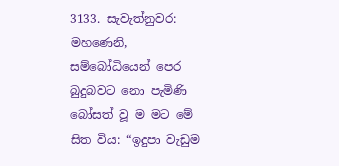3133. සැවැත්නුවර:
මහණෙනි, සම්බෝධියෙන් පෙර බුදුබවට නො පැමිණි බෝසත් වූ ම මට මේ සිත විය: “ඉදුපා වැඩුම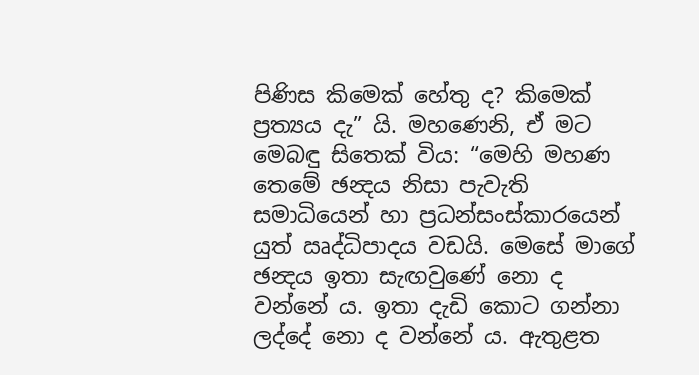පිණිස කිමෙක් හේතු ද? කිමෙක් ප්‍රත්‍යය දැ” යි. මහණෙනි, ඒ මට මෙබඳු සිතෙක් විය: “මෙහි මහණ තෙමේ ඡන්‍දය නිසා පැවැති සමාධියෙන් හා ප්‍රධන්සංස්කාරයෙන් යුත් ඍද්ධිපාදය වඩයි. මෙසේ මාගේ ඡන්‍දය ඉතා සැඟවුණේ නො ද වන්නේ ය. ඉතා දැඩි කොට ගන්නා ලද්දේ නො ද වන්නේ ය. ඇතුළත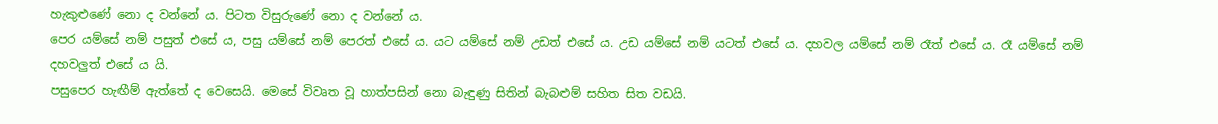හැකුළුණේ නො ද වන්නේ ය. පිටත විසුරුණේ නො ද වන්නේ ය.
පෙර යම්සේ නම් පසුත් එසේ ය, පසු යම්සේ නම් පෙරත් එසේ ය. යට යම්සේ නම් උඩත් එසේ ය. උඩ යම්සේ නම් යටත් එසේ ය. දහවල යම්සේ නම් රෑත් එසේ ය. රෑ යම්සේ නම් දහවලුත් එසේ ය යි.
පසුපෙර හැඟීම් ඇත්තේ ද වෙසෙයි. මෙසේ විවෘත වූ හාත්පසින් නො බැඳුණු සිතින් බැබළුම් සහිත සිත වඩයි.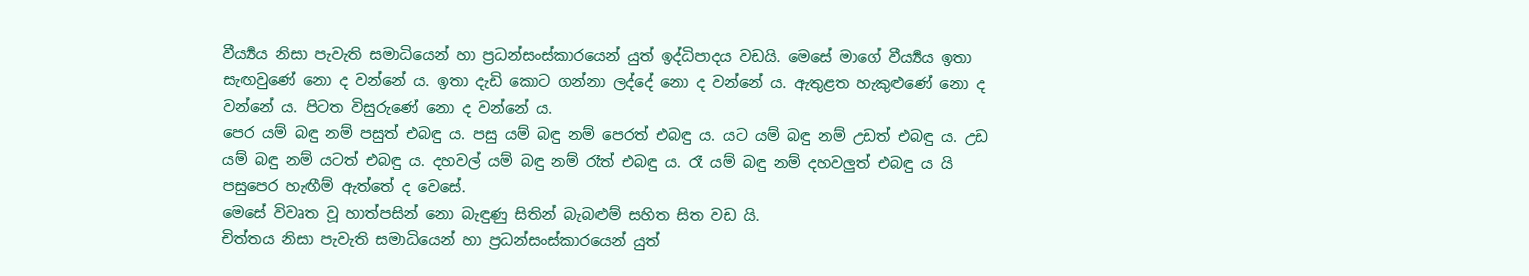වීර්‍ය්‍යය නිසා පැවැති සමාධියෙන් හා ප්‍රධන්සංස්කාරයෙන් යුත් ඉද්ධිපාදය වඩයි. මෙසේ මාගේ වීර්‍ය්‍යය ඉතා සැඟවුණේ නො ද වන්නේ ය. ඉතා දැඩි කොට ගන්නා ලද්දේ නො ද වන්නේ ය. ඇතුළත හැකුළුණේ නො ද වන්නේ ය. පිටත විසුරුණේ නො ද වන්නේ ය.
පෙර යම් බඳු නම් පසුත් එබඳු ය. පසු යම් බඳු නම් පෙරත් එබඳු ය. යට යම් බඳු නම් උඩත් එබඳු ය. උඩ යම් බඳු නම් යටත් එබඳු ය. දහවල් යම් බඳු නම් රෑත් එබඳු ය. රෑ යම් බඳු නම් දහවලුත් එබඳු ය යි පසුපෙර හැඟීම් ඇත්තේ ද වෙසේ.
මෙසේ විවෘත වූ හාත්පසින් නො බැඳුණු සිතින් බැබළුම් සහිත සිත වඩ යි.
චිත්තය නිසා පැවැති සමාධියෙන් හා ප්‍රධන්සංස්කාරයෙන් යුත්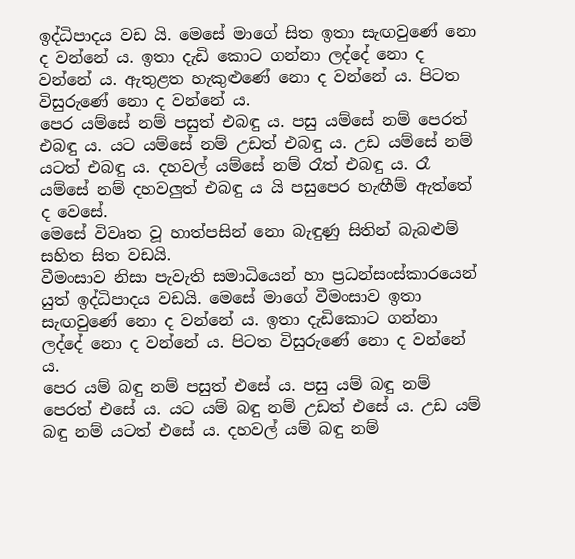ඉද්ධිපාදය වඩ යි. මෙසේ මාගේ සිත ඉතා සැඟවුණේ නො ද වන්නේ ය. ඉතා දැඩි කොට ගන්නා ලද්දේ නො ද වන්නේ ය. ඇතුළත හැකුළුණේ නො ද වන්නේ ය. පිටත විසුරුණේ නො ද වන්නේ ය.
පෙර යම්සේ නම් පසුත් එබඳු ය. පසු යම්සේ නම් පෙරත් එබඳු ය. යට යම්සේ නම් උඩත් එබඳු ය. උඩ යම්සේ නම් යටත් එබඳු ය. දහවල් යම්සේ නම් රෑත් එබඳු ය. රෑ යම්සේ නම් දහවලුත් එබඳු ය යි පසුපෙර හැඟීම් ඇත්තේ ද වෙසේ.
මෙසේ විවෘත වූ හාත්පසින් නො බැඳුණු සිතින් බැබළුම් සහිත සිත වඩයි.
වීමංසාව නිසා පැවැති සමාධියෙන් හා ප්‍රධන්සංස්කාරයෙන් යුත් ඉද්ධිපාදය වඩයි. මෙසේ මාගේ වීමංසාව ඉතා සැඟවුණේ නො ද වන්නේ ය. ඉතා දැඩිකොට ගන්නා ලද්දේ නො ද වන්නේ ය. පිටත විසුරුණේ නො ද වන්නේ ය.
පෙර යම් බඳු නම් පසුත් එසේ ය. පසු යම් බඳු නම් පෙරත් එසේ ය. යට යම් බඳු නම් උඩත් එසේ ය. උඩ යම් බඳු නම් යටත් එසේ ය. දහවල් යම් බඳු නම්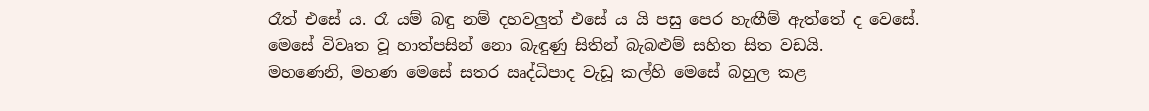රෑත් එසේ ය. රෑ යම් බඳු නම් දහවලුත් එසේ ය යි පසු පෙර හැඟීම් ඇත්තේ ද වෙසේ.
මෙසේ විවෘත වූ හාත්පසින් නො බැඳුණු සිතින් බැබළුම් සහිත සිත වඩයි.
මහණෙනි, මහණ මෙසේ සතර ඍද්ධිපාද වැඩූ කල්හි මෙසේ බහුල කළ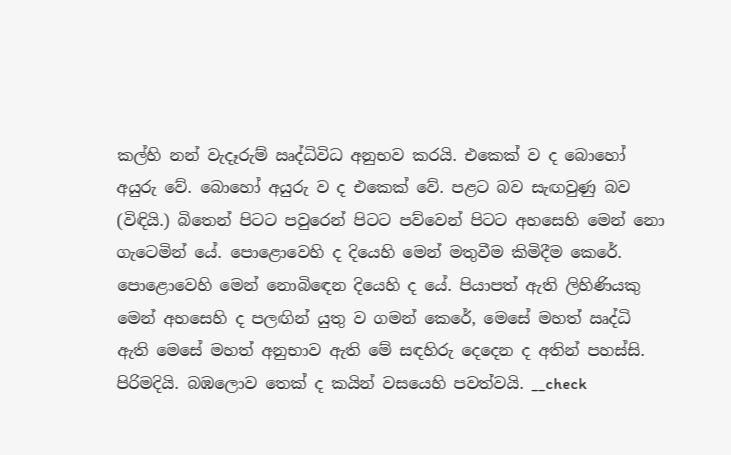කල්හි නන් වැදෑරුම් ඍද්ධිවිධ අනුභව කරයි. එකෙක් ව ද බොහෝ අයුරු වේ. බොහෝ අයුරු ව ද එකෙක් වේ. පළට බව සැඟවුණු බව (විඳියි.) බිතෙන් පිටට පවුරෙන් පිටට පව්වෙන් පිටට අහසෙහි මෙන් නො ගැටෙමින් යේ. පොළොවෙහි ද දියෙහි මෙන් මතුවීම කිමිදීම කෙරේ. පොළොවෙහි මෙන් නොබිඳෙන දියෙහි ද යේ. පියාපත් ඇති ලිහිණියකු මෙන් අහසෙහි ද පලඟින් යුතු ව ගමන් කෙරේ, මෙසේ මහත් ඍද්ධි ඇති මෙසේ මහත් අනුභාව ඇති මේ සඳහිරු දෙදෙන ද අතින් පහස්සි. පිරිමදියි. බඹලොව තෙක් ද කයින් වසයෙහි පවත්වයි. __check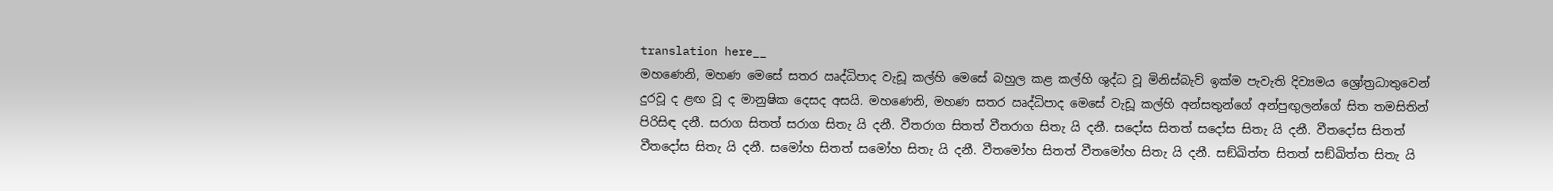translation here__
මහණෙනි, මහණ මෙසේ සතර ඍද්ධිපාද වැඩූ කල්හි මෙසේ බහුල කළ කල්හි ශුද්ධ වූ මිනිස්බැව් ඉක්ම පැවැති දිව්‍යමය ශ්‍රෝත්‍රධාතුවෙන් දුරවූ ද ළඟ වූ ද මානුෂික දෙසද අසයි. මහණෙනි, මහණ සතර ඍද්ධිපාද මෙසේ වැඩූ කල්හි අන්සතුන්ගේ අන්පුඟුලන්ගේ සිත තමසිතින් පිරිසිඳ දනී. සරාග සිතත් සරාග සිතැ යි දනී. වීතරාග සිතත් වීතරාග සිතැ යි දනී. සදෝස සිතත් සදෝස සිතැ යි දනී. වීතදෝස සිතත් වීතදෝස සිතැ යි දනී. සමෝහ සිතත් සමෝහ සිතැ යි දනී. වීතමෝහ සිතත් වීතමෝහ සිතැ යි දනී. සඞ්ඛිත්ත සිතත් සඞ්ඛිත්ත සිතැ යි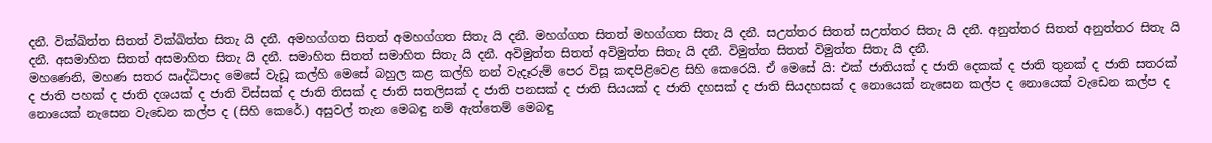දනී. වික්ඛිත්ත සිතත් වික්ඛිත්ත සිතැ යි දනී. අමහග්ගත සිතත් අමහග්ගත සිතැ යි දනී. මහග්ගත සිතත් මහග්ගත සිතැ යි දනී. සඋත්තර සිතත් සඋත්තර සිතැ යි දනී. අනුත්තර සිතත් අනුත්තර සිතැ යි දනී. අසමාහිත සිතත් අසමාහිත සිතැ යි දනී. සමාහිත සිතත් සමාහිත සිතැ යි දනී. අවිමුත්ත සිතත් අවිමුත්ත සිතැ යි දනී. විමුත්ත සිතත් විමුත්ත සිතැ යි දනී.
මහණෙනි, මහණ සතර ඍද්ධිපාද මෙසේ වැඩූ කල්හි මෙසේ බහුල කළ කල්හි නන් වැදෑරුම් පෙර විසූ කඳපිළිවෙළ සිහි කෙරෙයි. ඒ මෙසේ යි: එක් ජාතියක් ද ජාති දෙකක් ද ජාති තුනක් ද ජාති සතරක් ද ජාති පහක් ද ජාති දශයක් ද ජාති විස්සක් ද ජාති තිසක් ද ජාති සතලිසක් ද ජාති පනසක් ද ජාති සියයක් ද ජාති දහසක් ද ජාති සියදහසක් ද නොයෙක් නැසෙන කල්ප ද නොයෙක් වැඩෙන කල්ප ද නොයෙක් නැසෙන වැඩෙන කල්ප ද (සිහි කෙරේ.) අසුවල් තැන මෙබඳු නම් ඇත්තෙම් මෙබඳු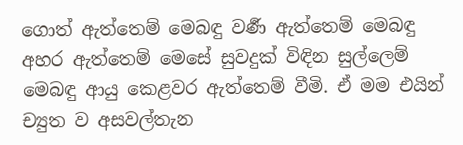ගොත් ඇත්තෙම් මෙබඳු වර්‍ණ ඇත්තෙම් මෙබඳු අහර ඇත්තෙම් මෙසේ සුවදුක් විඳින සුල්ලෙම් මෙබඳු ආයු කෙළවර ඇත්තෙම් වීමි. ඒ මම එයින් ච්‍යුත ව අසවල්තැන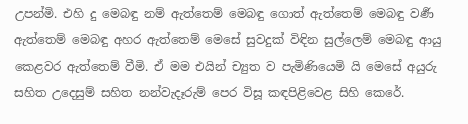උපන්මි. එහි දු මෙබඳු නම් ඇත්තෙම් මෙබඳු ගොත් ඇත්තෙම් මෙබඳු වර්‍ණ ඇත්තෙම් මෙබඳු අහර ඇත්තෙම් මෙසේ සුවදුක් විඳින සුල්ලෙම් මෙබඳු ආයු කෙළවර ඇත්තෙම් වීමි. ඒ මම එයින් ච්‍යුත ව පැමිණියෙමි යි මෙසේ අයුරු සහිත උදෙසුම් සහිත නන්වැදෑරුම් පෙර විසූ කඳපිළිවෙළ සිහි කෙරේ.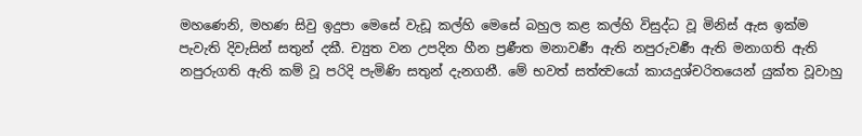මහණෙනි, මහණ සිවු ඉදුපා මෙසේ වැඩූ කල්හි මෙසේ බහුල කළ කල්හි විසුද්ධ වූ මිනිස් ඇස ඉක්ම පැවැති දිවැසින් සතුන් දකී. ච්‍යුත වන උපදින හීන ප්‍රණීත මනාවර්‍ණ ඇති නපුරුවර්‍ණ ඇති මනාගති ඇති නපුරුගති ඇති කම් වූ පරිදි පැමිණි සතුන් දැනගනී. මේ භවත් සත්ත්‍වයෝ කායදුශ්චරිතයෙන් යුක්ත වූවාහු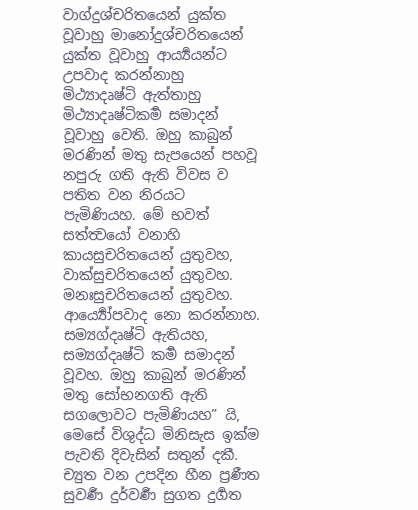වාග්දුශ්චරිතයෙන් යුක්ත වූවාහු මානෝදුශ්චරිතයෙන් යුක්ත වූවාහු ආර්‍ය්‍යයන්ට උපවාද කරන්නාහු මිථ්‍යාදෘෂ්ටි ඇත්තාහු මිථ්‍යාදෘෂ්ටිකර්‍ම සමාදන් වූවාහු වෙති. ඔහු කාබුන් මරණින් මතු සැපයෙන් පහවූ නපුරු ගති ඇති විවස ව පතිත වන නිරයට පැමිණියහ. මේ භවත් සත්ත්‍වයෝ වනාහි කායසුචරිතයෙන් යුතුවහ, වාක්සුචරිතයෙන් යුතුවහ. මනඃසුචරිතයෙන් යුතුවහ. ආර්‍ය්‍යෝපවාද නො කරන්නාහ. සම්‍යග්දෘෂ්ටි ඇතියහ, සම්‍යග්දෘෂ්ටි කර්‍ම සමාදන් වූවහ. ඔහු කාබුන් මරණින් මතු සෝභනගති ඇති සගලොවට පැමිණියහ” යි, මෙසේ විශුද්ධ මිනිසැස ඉක්ම පැවති දිවැසින් සතුන් දකී. ච්‍යුත වන උපදින හීන ප්‍රණීත සුවර්‍ණ දුර්වර්‍ණ සුගත දුර්‍ගත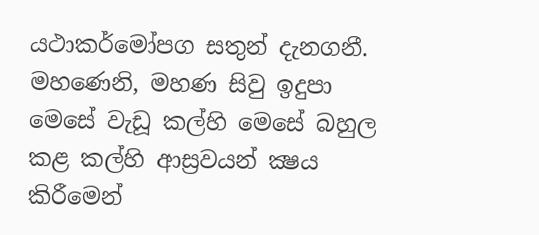යථාකර්මෝපග සතුන් දැනගනී.
මහණෙනි, මහණ සිවු ඉදුපා මෙසේ වැඩූ කල්හි මෙසේ බහුල කළ කල්හි ආස්‍රවයන් ක්‍ෂය කිරීමෙන්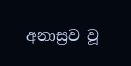අනාස්‍රව වූ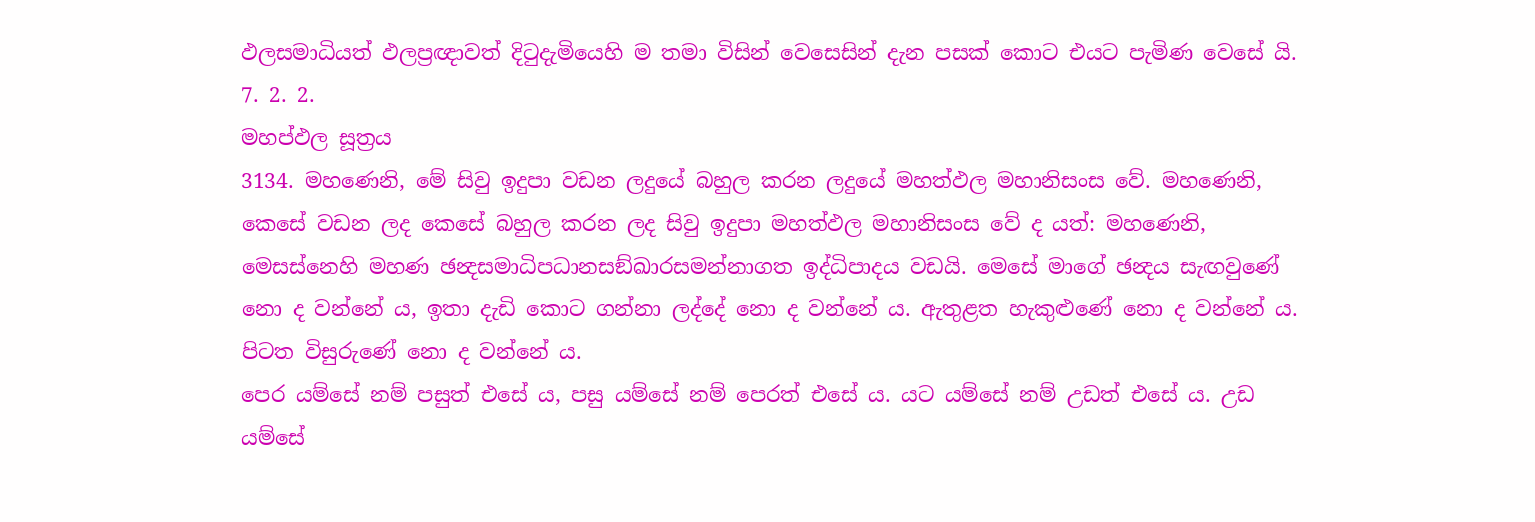ඵලසමාධියත් ඵලප්‍රඥාවත් දිටුදැමියෙහි ම තමා විසින් වෙසෙසින් දැන පසක් කොට එයට පැමිණ වෙසේ යි.
7. 2. 2.
මහප්ඵල සූත්‍රය
3134. මහණෙනි, මේ සිවු ඉදුපා වඩන ලදුයේ බහුල කරන ලදුයේ මහත්ඵල මහානිසංස වේ. මහණෙනි, කෙසේ වඩන ලද කෙසේ බහුල කරන ලද සිවු ඉදුපා මහත්ඵල මහානිසංස වේ ද යත්: මහණෙනි, මෙසස්නෙහි මහණ ඡන්‍දසමාධිපධානසඞ්ඛාරසමන්නාගත ඉද්ධිපාදය වඩයි. මෙසේ මාගේ ඡන්‍දය සැඟවුණේ නො ද වන්නේ ය, ඉතා දැඩි කොට ගන්නා ලද්දේ නො ද වන්නේ ය. ඇතුළත හැකුළුණේ නො ද වන්නේ ය. පිටත විසුරුණේ නො ද වන්නේ ය.
පෙර යම්සේ නම් පසුත් එසේ ය, පසු යම්සේ නම් පෙරත් එසේ ය. යට යම්සේ නම් උඩත් එසේ ය. උඩ යම්සේ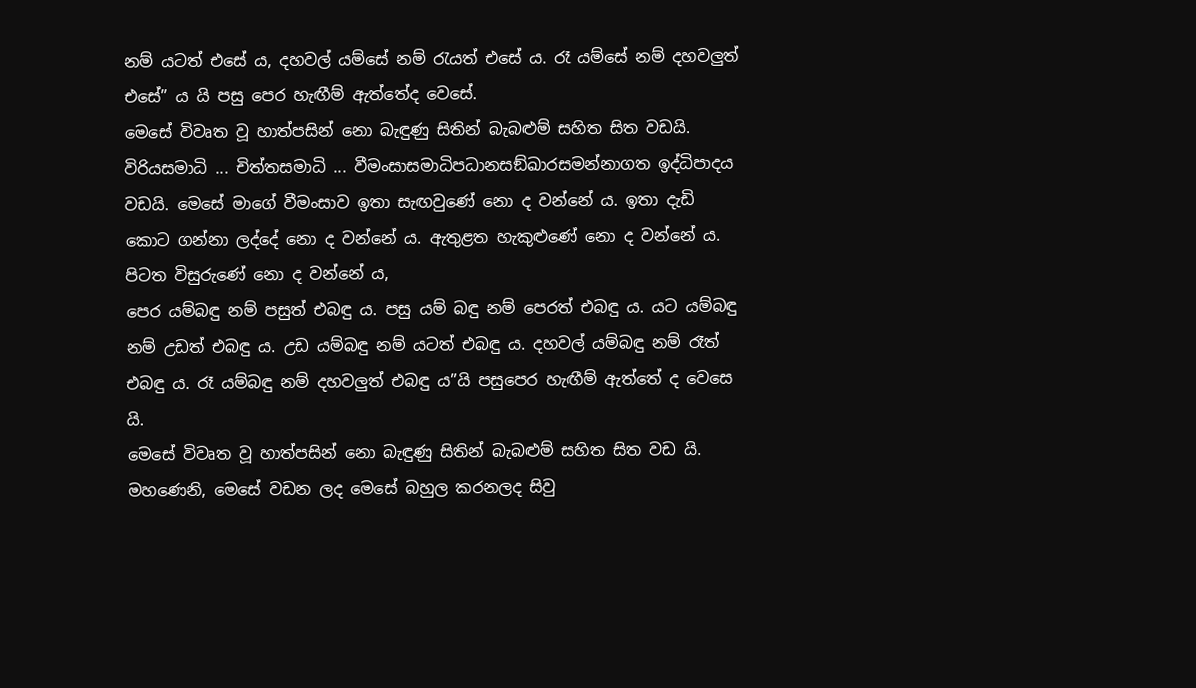නම් යටත් එසේ ය, දහවල් යම්සේ නම් රැයත් එසේ ය. රෑ යම්සේ නම් දහවලුත් එසේ” ය යි පසු පෙර හැඟීම් ඇත්තේද වෙසේ.
මෙසේ විවෘත වූ හාත්පසින් නො බැඳුණු සිතින් බැබළුම් සහිත සිත වඩයි.
විරියසමාධි ... චිත්තසමාධි ... වීමංසාසමාධිපධානසඞ්ඛාරසමන්නාගත ඉද්ධිපාදය වඩයි. මෙසේ මාගේ වීමංසාව ඉතා සැඟවුණේ නො ද වන්නේ ය. ඉතා දැඩි කොට ගන්නා ලද්දේ නො ද වන්නේ ය. ඇතුළත හැකුළුණේ නො ද වන්නේ ය. පිටත විසුරුණේ නො ද වන්නේ ය,
පෙර යම්බඳු නම් පසුත් එබඳු ය. පසු යම් බඳු නම් පෙරත් එබඳු ය. යට යම්බඳු නම් උඩත් එබඳු ය. උඩ යම්බඳු නම් යටත් එබඳු ය. දහවල් යම්බඳු නම් රෑත් එබඳු ය. රෑ යම්බඳු නම් දහවලුත් එබඳු ය”යි පසුපෙර හැඟීම් ඇත්තේ ද වෙසෙ යි.
මෙසේ විවෘත වූ හාත්පසින් නො බැඳුණු සිතින් බැබළුම් සහිත සිත වඩ යි. මහණෙනි, මෙසේ වඩන ලද මෙසේ බහුල කරනලද සිවු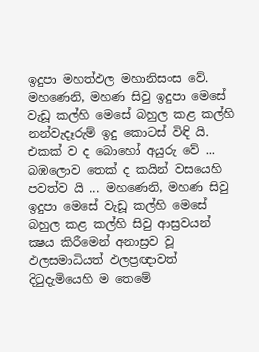ඉදුපා මහත්ඵල මහානිසංස වේ.
මහණෙනි, මහණ සිවු ඉදුපා මෙසේ වැඩූ කල්හි මෙසේ බහුල කළ කල්හි නන්වැදෑරුම් ඉදු කොටස් විඳි යි. එකක් ව ද බොහෝ අයුරු වේ ... බඹලොව තෙක් ද කයින් වසයෙහි පවත්ව යි ... මහණෙනි, මහණ සිවු ඉදුපා මෙසේ වැඩූ කල්හි මෙසේ බහුල කළ කල්හි සිවු ආස්‍රවයන් ක්‍ෂය කිරීමෙන් අනාස්‍රව වූ ඵලසමාධියත් ඵලප්‍රඥාවත් දිටුදැමියෙහි ම තෙමේ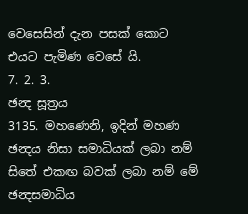වෙසෙසින් දැන පසක් කොට එයට පැමිණ වෙසේ යි.
7. 2. 3.
ඡන්‍ද සූත්‍රය
3135. මහණෙනි, ඉදින් මහණ ඡන්‍දය නිසා සමාධියක් ලබා නම් සිතේ එකඟ බවක් ලබා නම් මේ ඡන්‍දසමාධිය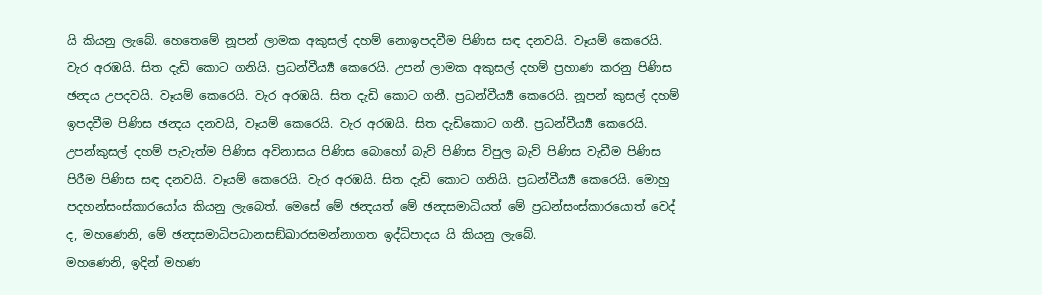යි කියනු ලැබේ. හෙතෙමේ නූපන් ලාමක අකුසල් දහම් නොඉපදවීම පිණිස සඳ දනවයි. වෑයම් කෙරෙයි. වැර අරඹයි. සිත දැඩි කොට ගනියි. ප්‍රධන්වීර්‍ය්‍ය කෙරෙයි. උපන් ලාමක අකුසල් දහම් ප්‍රහාණ කරනු පිණිස ඡන්‍දය උපදවයි. වෑයම් කෙරෙයි. වැර අරඹයි. සිත දැඩි කොට ගනී. ප්‍රධන්වීර්‍ය්‍ය කෙරෙයි. නූපන් කුසල් දහම් ඉපදවීම පිණිස ඡන්‍දය දනවයි, වෑයම් කෙරෙයි. වැර අරඹයි. සිත දැඩිකොට ගනී. ප්‍රධන්වීර්‍ය්‍ය කෙරෙයි. උපන්කුසල් දහම් පැවැත්ම පිණිස අවිනාසය පිණිස බොහෝ බැව් පිණිස විපුල බැව් පිණිස වැඩීම පිණිස පිරීම පිණිස සඳ දනවයි. වෑයම් කෙරෙයි. වැර අරඹයි. සිත දැඩි කොට ගනියි. ප්‍රධන්වීර්‍ය්‍ය කෙරෙයි. මොහු පදහන්සංස්කාරයෝය කියනු ලැබෙත්. මෙසේ මේ ඡන්‍දයත් මේ ඡන්‍දසමාධියත් මේ ප්‍රධන්සංස්කාරයොත් වෙද් ද, මහණෙනි, මේ ඡන්‍දසමාධිපධානසඞ්ඛාරසමන්නාගත ඉද්ධිපාදය යි කියනු ලැබේ.
මහණෙනි, ඉදින් මහණ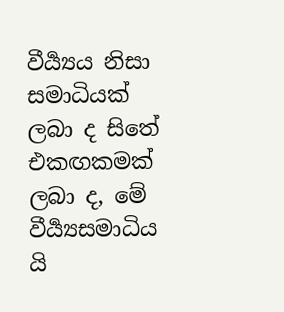වීර්‍ය්‍යය නිසා සමාධියක් ලබා ද සිතේ එකඟකමක් ලබා ද, මේ වීර්‍ය්‍යසමාධිය යි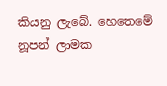කියනු ලැබේ. හෙතෙමේ නූපන් ලාමක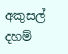අකුසල් දහම්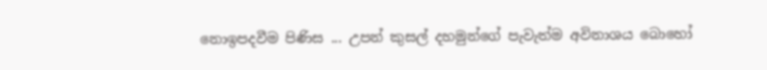නොඉපදවීම පිණිස ... උපන් කුසල් දහමුන්ගේ පැවැත්ම අවිනාශය බොහෝ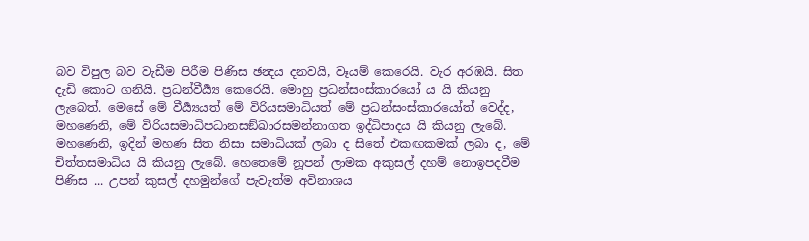බව විපුල බව වැඩීම පිරීම පිණිස ඡන්‍දය දනවයි, වෑයම් කෙරෙයි. වැර අරඹයි. සිත දැඩි කොට ගනියි. ප්‍රධන්වීර්‍ය්‍ය කෙරෙයි. මොහු ප්‍රධන්සංස්කාරයෝ ය යි කියනු ලැබෙත්. මෙසේ මේ වීර්‍ය්‍යයත් මේ විරියසමාධියත් මේ ප්‍රධන්සංස්කාරයෝත් වෙද්ද, මහණෙනි, මේ විරියසමාධිපධානසඞ්ඛාරසමන්නාගත ඉද්ධිපාදය යි කියනු ලැබේ.
මහණෙනි, ඉදින් මහණ සිත නිසා සමාධියක් ලබා ද සිතේ එකඟකමක් ලබා ද, මේ චිත්තසමාධිය යි කියනු ලැබේ. හෙතෙමේ නූපන් ලාමක අකුසල් දහම් නොඉපදවීම පිණිස ... උපන් කුසල් දහමුන්ගේ පැවැත්ම අවිනාශය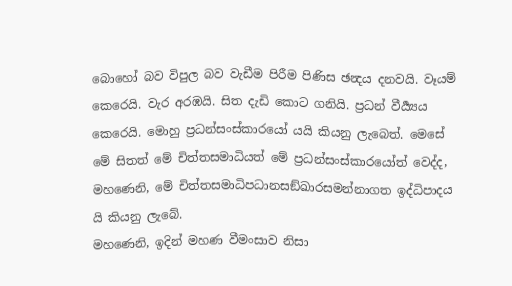බොහෝ බව විපුල බව වැඩීම පිරීම පිණිස ඡන්‍දය දනවයි. වෑයම් කෙරෙයි. වැර අරඹයි. සිත දැඩි කොට ගනියි. ප්‍රධන් වීර්‍ය්‍යය කෙරෙයි. මොහු ප්‍රධන්සංස්කාරයෝ යයි කියනු ලැබෙත්. මෙසේ මේ සිතත් මේ චිත්තසමාධියත් මේ ප්‍රධන්සංස්කාරයෝත් වෙද්ද, මහණෙනි, මේ චිත්තසමාධිපධානසඞ්ඛාරසමන්නාගත ඉද්ධිපාදය යි කියනු ලැබේ.
මහණෙනි, ඉදින් මහණ වීමංසාව නිසා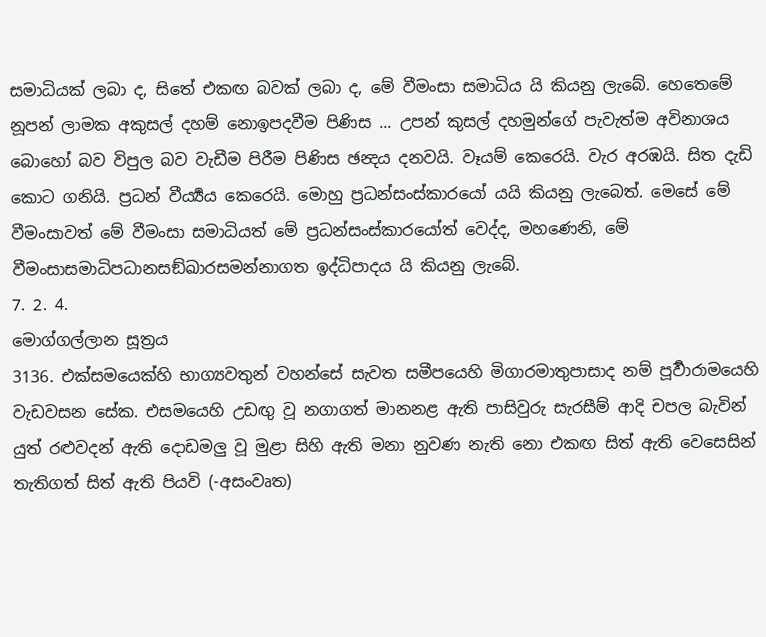සමාධියක් ලබා ද, සිතේ එකඟ බවක් ලබා ද, මේ වීමංසා සමාධිය යි කියනු ලැබේ. හෙතෙමේ නූපන් ලාමක අකුසල් දහම් නොඉපදවීම පිණිස ... උපන් කුසල් දහමුන්ගේ පැවැත්ම අවිනාශය බොහෝ බව විපුල බව වැඩීම පිරීම පිණිස ඡන්‍දය දනවයි. වෑයම් කෙරෙයි. වැර අරඹයි. සිත දැඩි කොට ගනියි. ප්‍රධන් වීර්‍ය්‍යය කෙරෙයි. මොහු ප්‍රධන්සංස්කාරයෝ යයි කියනු ලැබෙත්. මෙසේ මේ වීමංසාවත් මේ වීමංසා සමාධියත් මේ ප්‍රධන්සංස්කාරයෝත් වෙද්ද, මහණෙනි, මේ වීමංසාසමාධිපධානසඞ්ඛාරසමන්නාගත ඉද්ධිපාදය යි කියනු ලැබේ.
7. 2. 4.
මොග්ගල්ලාන සූත්‍රය
3136. එක්සමයෙක්හි භාග්‍යවතුන් වහන්සේ සැවත සමීපයෙහි මිගාරමාතුපාසාද නම් පූර්‍වාරාමයෙහි වැඩවසන සේක. එසමයෙහි උඩඟු වූ නගාගත් මානනළ ඇති පාසිවුරු සැරසීම් ආදි චපල බැවින් යුත් රළුවදන් ඇති දොඩමලු වූ මුළා සිහි ඇති මනා නුවණ නැති නො එකඟ සිත් ඇති වෙසෙසින් තැතිගත් සිත් ඇති පියවි (-අසංවෘත)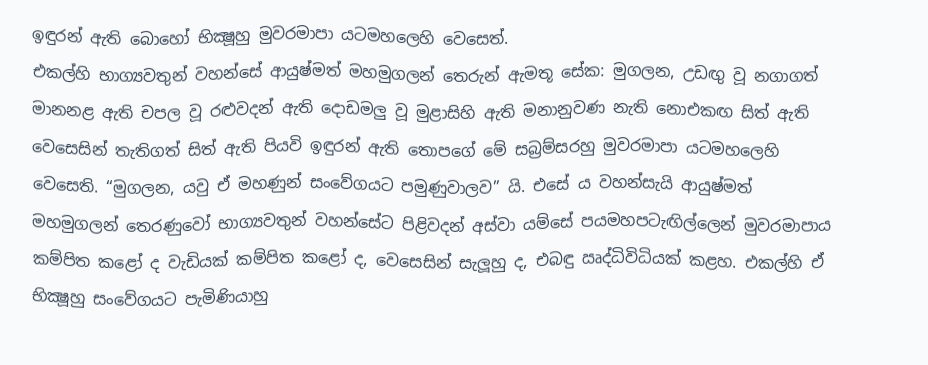ඉඳුරන් ඇති බොහෝ භික්‍ෂූහු මුවරමාපා යටමහලෙහි වෙසෙත්.
එකල්හි භාග්‍යවතුන් වහන්සේ ආයුෂ්මත් මහමුගලන් තෙරුන් ඇමතූ සේක: මුගලන, උඩඟු වූ නගාගත් මානනළ ඇති චපල වූ රළුවදන් ඇති දොඩමලු වූ මුළාසිහි ඇති මනානුවණ නැති නොඑකඟ සිත් ඇති වෙසෙසින් තැතිගත් සිත් ඇති පියවි ඉඳුරන් ඇති තොපගේ මේ සබ්‍රම්සරහු මුවරමාපා යටමහලෙහි වෙසෙති. “මුගලන, යවු ඒ මහණුන් සංවේගයට පමුණුවාලව” යි. එසේ ය වහන්සැයි ආයුෂ්මත් මහමුගලන් තෙරණුවෝ භාග්‍යවතුන් වහන්සේට පිළිවදන් අස්වා යම්සේ පයමහපටැඟිල්ලෙන් මුවරමාපාය කම්පිත කළෝ ද වැඩියක් කම්පිත කළෝ ද, වෙසෙසින් සැලූහු ද, එබඳු ඍද්ධිවිධියක් කළහ. එකල්හි ඒ භික්‍ෂූහු සංවේගයට පැමිණියාහු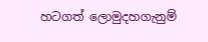හටගත් ලොමුදහගැනුම්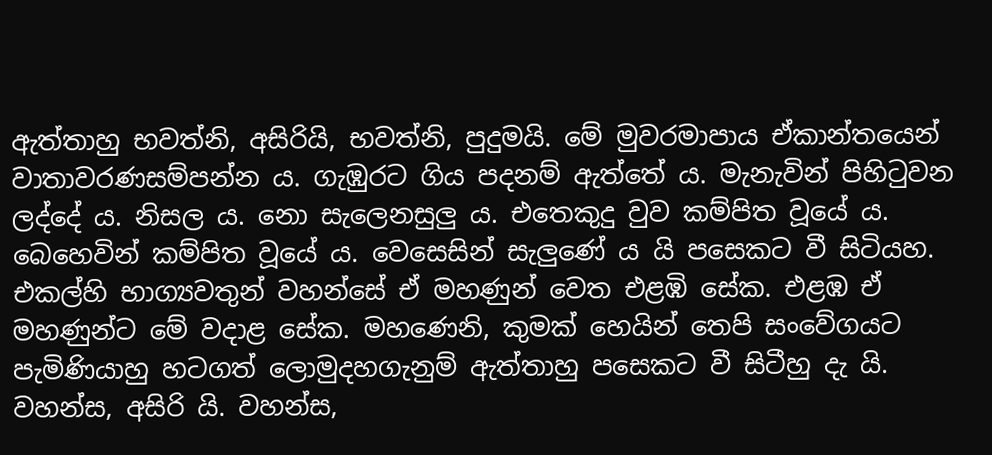ඇත්තාහු භවත්නි, අසිරියි, භවත්නි, පුදුමයි. මේ මුවරමාපාය ඒකාන්තයෙන් වාතාවරණසම්පන්න ය. ගැඹුරට ගිය පදනම් ඇත්තේ ය. මැනැවින් පිහිටුවන ලද්දේ ය. නිසල ය. නො සැලෙනසුලු ය. එතෙකුදු වුව කම්පිත වූයේ ය. බෙහෙවින් කම්පිත වූයේ ය. වෙසෙසින් සැලුණේ ය යි පසෙකට වී සිටියහ.
එකල්හි භාග්‍යවතුන් වහන්සේ ඒ මහණුන් වෙත එළඹි සේක. එළඹ ඒ මහණුන්ට මේ වදාළ සේක. මහණෙනි, කුමක් හෙයින් තෙපි සංවේගයට පැමිණියාහු හටගත් ලොමුදහගැනුම් ඇත්තාහු පසෙකට වී සිටීහු දැ යි. වහන්ස, අසිරි යි. වහන්ස,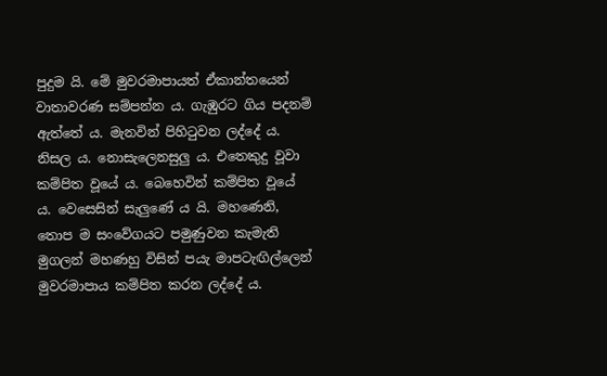පුදුම යි. මේ මුවරමාපායත් ඒකාන්තයෙන් වාතාවරණ සම්පන්න ය. ගැඹුරට ගිය පදනම් ඇත්තේ ය. මැනවින් පිහිටුවන ලද්දේ ය. නිසල ය. නොසැලෙනසුලු ය. එතෙකුදු වූවා කම්පිත වූයේ ය. බෙහෙවින් කම්පිත වූයේ ය. වෙසෙසින් සැලුණේ ය යි. මහණෙනි, තොප ම සංවේගයට පමුණුවන කැමැති මුගලන් මහණහු විසින් පයැ මාපටැඟිල්ලෙන් මුවරමාපාය කම්පිත කරන ලද්දේ ය.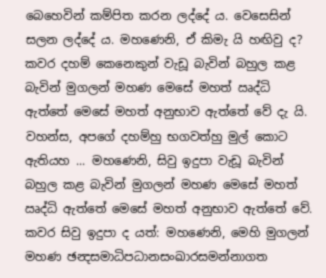බෙහෙවින් කම්පිත කරන ලද්දේ ය. වෙසෙසින් සලන ලද්දේ ය. මහණෙනි, ඒ කිමැ යි හඟිවු ද? කවර දහම් කෙනෙකුන් වැඩූ බැවින් බහුල කළ බැවින් මුගලන් මහණ මෙසේ මහත් ඍද්ධි ඇත්තේ මෙසේ මහත් අනුභාව ඇත්තේ වේ දැ යි.
වහන්ස, අපගේ දහම්හු භගවත්හු මුල් කොට ඇතියහ ... මහණෙනි, සිවු ඉදුපා වැඩූ බැවින් බහුල කළ බැවින් මුගලන් මහණ මෙසේ මහත් ඍද්ධි ඇත්තේ මෙසේ මහත් අනුභාව ඇත්තේ වේ. කවර සිවු ඉදුපා ද යත්: මහණෙනි, මෙහි මුගලන් මහණ ඡන්‍දසමාධිපධානසංඛාරසමන්නාගත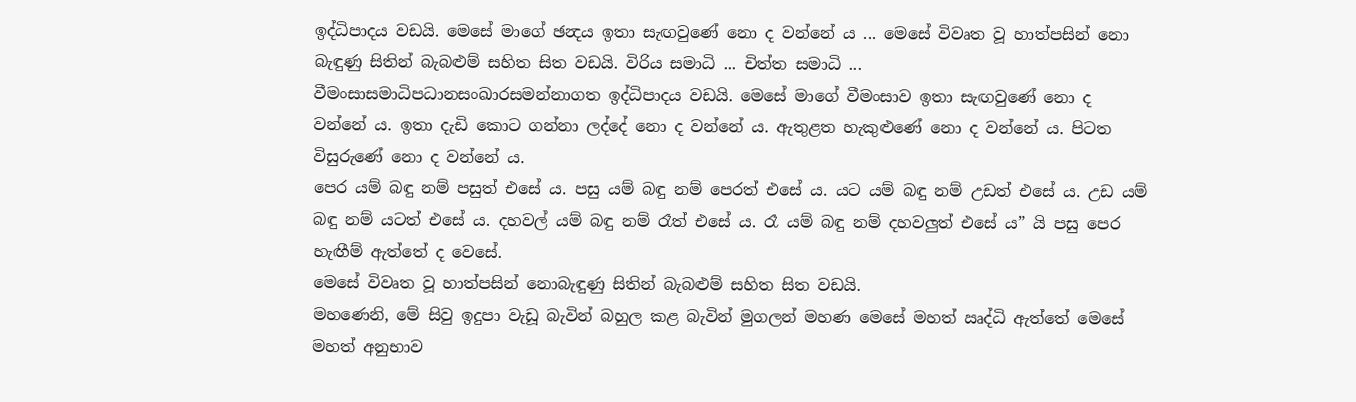ඉද්ධිපාදය වඩයි. මෙසේ මාගේ ඡන්‍දය ඉතා සැඟවුණේ නො ද වන්නේ ය ... මෙසේ විවෘත වූ හාත්පසින් නො බැඳුණු සිතින් බැබළුම් සහිත සිත වඩයි. විරිය සමාධි ... චිත්ත සමාධි ... වීමංසාසමාධිපධානසංඛාරසමන්නාගත ඉද්ධිපාදය වඩයි. මෙසේ මාගේ වීමංසාව ඉතා සැඟවුණේ නො ද වන්නේ ය. ඉතා දැඩි කොට ගන්නා ලද්දේ නො ද වන්නේ ය. ඇතුළත හැකුළුණේ නො ද වන්නේ ය. පිටත විසුරුණේ නො ද වන්නේ ය.
පෙර යම් බඳු නම් පසුත් එසේ ය. පසු යම් බඳු නම් පෙරත් එසේ ය. යට යම් බඳු නම් උඩත් එසේ ය. උඩ යම් බඳු නම් යටත් එසේ ය. දහවල් යම් බඳු නම් රෑත් එසේ ය. රෑ යම් බඳු නම් දහවලුත් එසේ ය” යි පසු පෙර හැඟීම් ඇත්තේ ද වෙසේ.
මෙසේ විවෘත වූ හාත්පසින් නොබැඳුණු සිතින් බැබළුම් සහිත සිත වඩයි.
මහණෙනි, මේ සිවු ඉදුපා වැඩූ බැවින් බහුල කළ බැවින් මුගලන් මහණ මෙසේ මහත් ඍද්ධි ඇත්තේ මෙසේ මහත් අනුභාව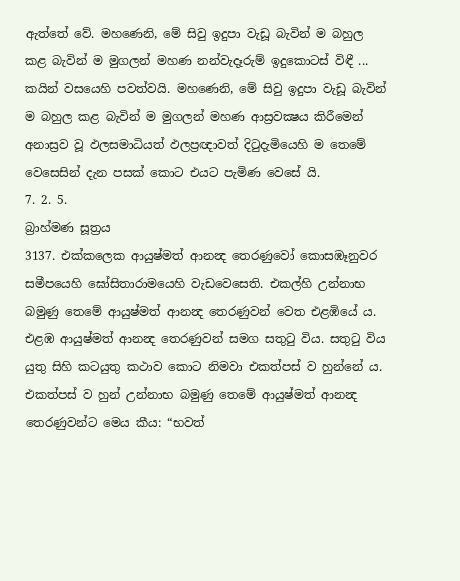ඇත්තේ වේ. මහණෙනි, මේ සිවු ඉදුපා වැඩූ බැවින් ම බහුල කළ බැවින් ම මුගලන් මහණ නන්වැදෑරුම් ඉදුකොටස් විඳී ... කයින් වසයෙහි පවත්වයි. මහණෙනි, මේ සිවු ඉදුපා වැඩූ බැවින් ම බහුල කළ බැවින් ම මුගලන් මහණ ආස්‍රවක්‍ෂය කිරීමෙන් අනාස්‍රව වූ ඵලසමාධියත් ඵලප්‍රඥාවත් දිටුදැමියෙහි ම තෙමේ වෙසෙසින් දැන පසක් කොට එයට පැමිණ වෙසේ යි.
7. 2. 5.
බ්‍රාහ්මණ සූත්‍රය
3137. එක්කලෙක ආයුෂ්මත් ආනන්‍ද තෙරණුවෝ කොසඹෑනුවර සමීපයෙහි ඝෝසිතාරාමයෙහි වැඩවෙසෙති. එකල්හි උන්නාභ බමුණු තෙමේ ආයුෂ්මත් ආනන්‍ද තෙරණුවන් වෙත එළඹියේ ය. එළඹ ආයුෂ්මත් ආනන්‍ද තෙරණුවන් සමග සතුටු විය. සතුටු විය යුතු සිහි කටයුතු කථාව කොට නිමවා එකත්පස් ව හුන්නේ ය. එකත්පස් ව හුන් උන්නාභ බමුණු තෙමේ ආයුෂ්මත් ආනන්‍ද තෙරණුවන්ට මෙය කීය: “භවත්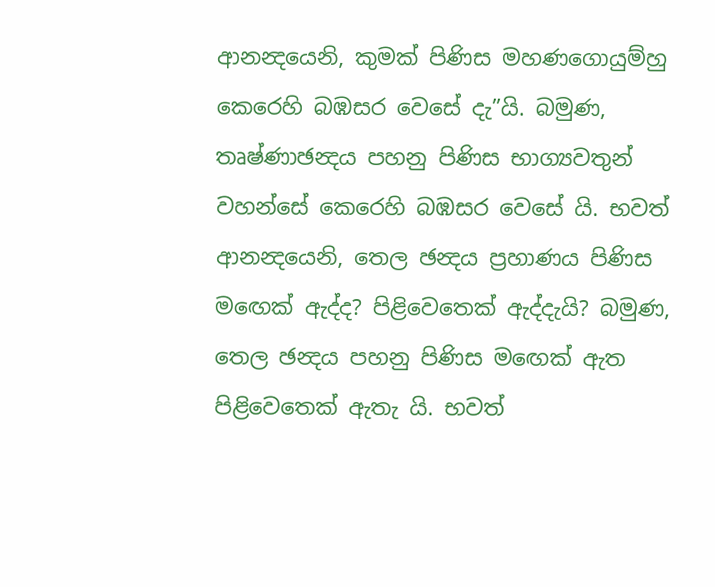ආනන්‍දයෙනි, කුමක් පිණිස මහණගොයුම්හු කෙරෙහි බඹසර වෙසේ දැ”යි. බමුණ, තෘෂ්ණාඡන්‍දය පහනු පිණිස භාග්‍යවතුන් වහන්සේ කෙරෙහි බඹසර වෙසේ යි. භවත් ආනන්‍දයෙනි, තෙල ඡන්‍දය ප්‍රහාණය පිණිස මඟෙක් ඇද්ද? පිළිවෙතෙක් ඇද්දැයි? බමුණ, තෙල ඡන්‍දය පහනු පිණිස මඟෙක් ඇත පිළිවෙතෙක් ඇතැ යි. භවත්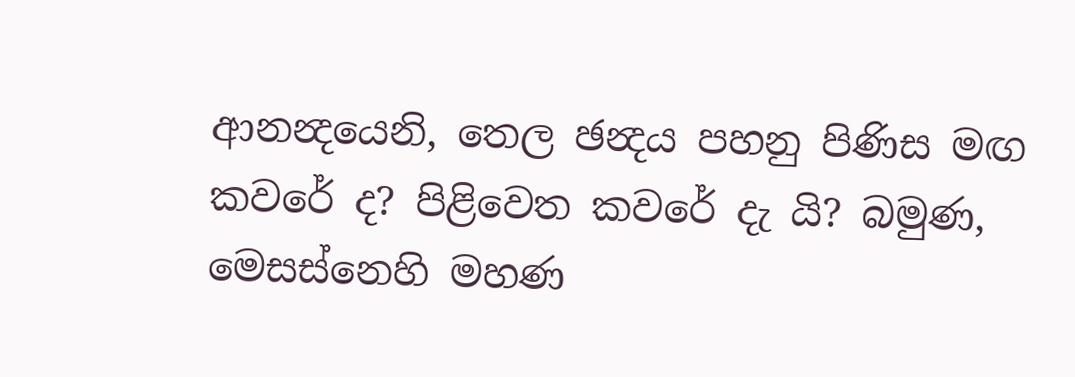ආනන්‍දයෙනි, තෙල ඡන්‍දය පහනු පිණිස මඟ කවරේ ද? පිළිවෙත කවරේ දැ යි? බමුණ, මෙසස්නෙහි මහණ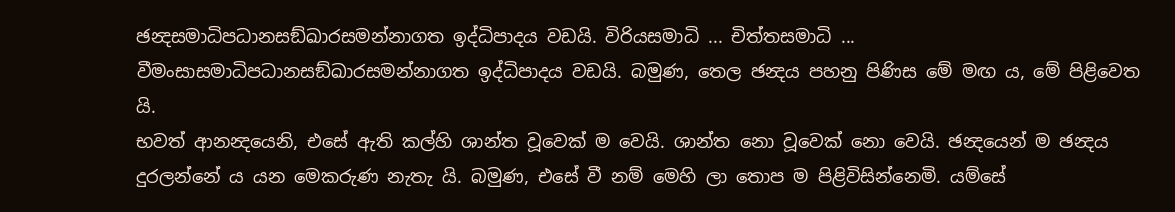ඡන්‍දසමාධිපධානසඞ්ඛාරසමන්නාගත ඉද්ධිපාදය වඩයි. විරියසමාධි ... චිත්තසමාධි ... වීමංසාසමාධිපධානසඞ්ඛාරසමන්නාගත ඉද්ධිපාදය වඩයි. බමුණ, තෙල ඡන්‍දය පහනු පිණිස මේ මඟ ය, මේ පිළිවෙත යි.
භවත් ආනන්‍දයෙනි, එසේ ඇති කල්හි ශාන්ත වූවෙක් ම වෙයි. ශාන්ත නො වූවෙක් නො වෙයි. ඡන්‍දයෙන් ම ඡන්‍දය දුරලන්නේ ය යන මෙකරුණ නැතැ යි. බමුණ, එසේ වී නම් මෙහි ලා තොප ම පිළිවිසින්නෙමි. යම්සේ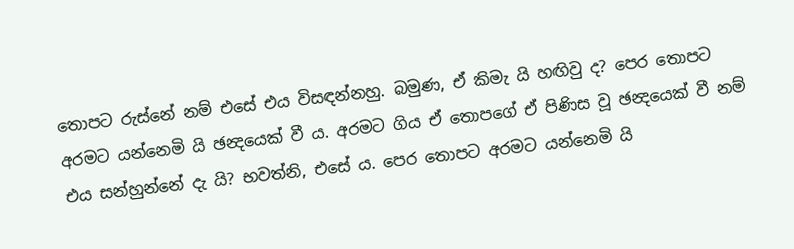තොපට රුස්නේ නම් එසේ එය විසඳන්නහු. බමුණ, ඒ කිමැ යි හඟිවු ද? පෙර තොපට අරමට යන්නෙමි යි ඡන්‍දයෙක් වී ය. අරමට ගිය ඒ තොපගේ ඒ පිණිස වූ ඡන්‍දයෙක් වී නම් එය සන්හුන්නේ දැ යි? භවත්නි, එසේ ය. පෙර තොපට අරමට යන්නෙමි යි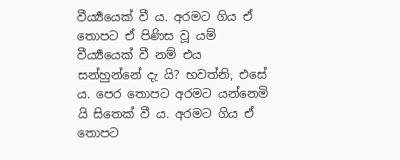වීර්‍ය්‍යයෙක් වී ය. අරමට ගිය ඒ තොපට ඒ පිණිස වූ යම් වීර්‍ය්‍යයෙක් වී නම් එය සන්හුන්නේ දැ යි? භවත්නි, එසේ ය. පෙර තොපට අරමට යන්නෙමි යි සිතෙක් වී ය. අරමට ගිය ඒ තොපට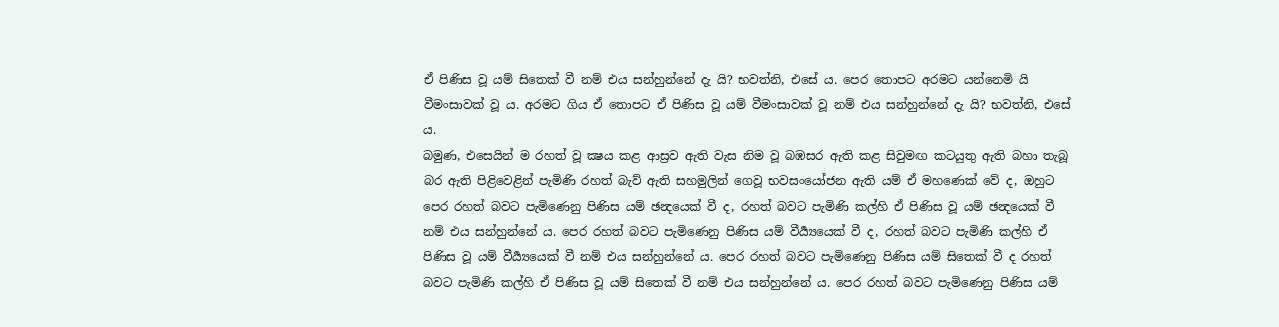ඒ පිණිස වූ යම් සිතෙක් වී නම් එය සන්හුන්නේ දැ යි? භවත්නි, එසේ ය. පෙර තොපට අරමට යන්නෙමි යි වීමංසාවක් වූ ය. අරමට ගිය ඒ තොපට ඒ පිණිස වූ යම් වීමංසාවක් වූ නම් එය සන්හුන්නේ දැ යි? භවත්නි, එසේ ය.
බමුණ, එසෙයින් ම රහත් වූ ක්‍ෂය කළ ආස්‍රව ඇති වැස නිම වූ බඹසර ඇති කළ සිවුමඟ කටයුතු ඇති බහා තැබූ බර ඇති පිළිවෙළින් පැමිණි රහත් බැව් ඇති සහමුලින් ගෙවූ භවසංයෝජන ඇති යම් ඒ මහණෙක් වේ ද, ඔහුට පෙර රහත් බවට පැමිණෙනු පිණිස යම් ඡන්‍දයෙක් වී ද, රහත් බවට පැමිණි කල්හි ඒ පිණිස වූ යම් ඡන්‍දයෙක් වී නම් එය සන්හුන්නේ ය. පෙර රහත් බවට පැමිණෙනු පිණිස යම් වීර්‍ය්‍යයෙක් වී ද, රහත් බවට පැමිණි කල්හි ඒ පිණිස වූ යම් වීර්‍ය්‍යයෙක් වී නම් එය සන්හුන්නේ ය. පෙර රහත් බවට පැමිණෙනු පිණිස යම් සිතෙක් වී ද රහත් බවට පැමිණි කල්හි ඒ පිණිස වූ යම් සිතෙක් වී නම් එය සන්හුන්නේ ය. පෙර රහත් බවට පැමිණෙනු පිණිස යම්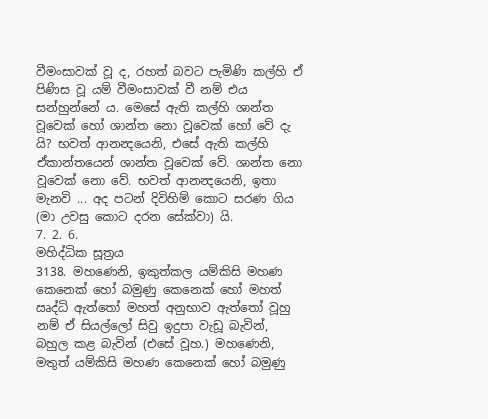වීමංසාවක් වූ ද, රහත් බවට පැමිණි කල්හි ඒ පිණිස වූ යම් වීමංසාවක් වී නම් එය සන්හුන්නේ ය. මෙසේ ඇති කල්හි ශාන්ත වූවෙක් හෝ ශාන්ත නො වූවෙක් හෝ වේ දැ යි? භවත් ආනන්‍දයෙනි, එසේ ඇති කල්හි ඒකාන්තයෙන් ශාන්ත වූවෙක් වේ. ශාන්ත නො වූවෙක් නො වේ. භවත් ආනන්‍දයෙනි, ඉතා මැනවි ... අද පටන් දිවිහිම් කොට සරණ ගිය (මා උවසු කොට දරන සේක්වා) යි.
7. 2. 6.
මහිද්ධික සූත්‍රය
3138. මහණෙනි, ඉකුත්කල යම්කිසි මහණ කෙනෙක් හෝ බමුණු කෙනෙක් හෝ මහත් ඍද්ධි ඇත්තෝ මහත් අනුභාව ඇත්තෝ වූහු නම් ඒ සියල්ලෝ සිවු ඉදුපා වැඩූ බැවින්, බහුල කළ බැවින් (එසේ වූහ.) මහණෙනි, මතුත් යම්කිසි මහණ කෙනෙක් හෝ බමුණු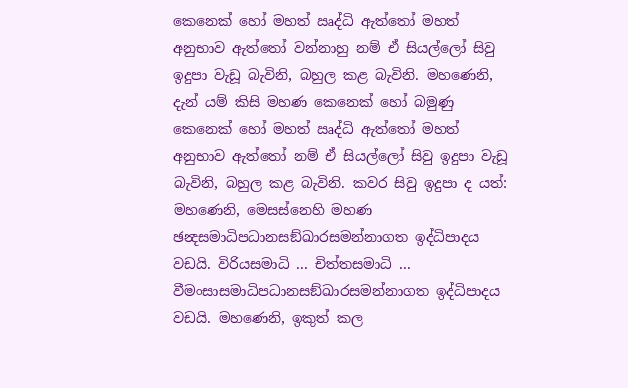කෙනෙක් හෝ මහත් ඍද්ධි ඇත්තෝ මහත් අනුභාව ඇත්තෝ වන්නාහු නම් ඒ සියල්ලෝ සිවු ඉදුපා වැඩූ බැවිනි, බහුල කළ බැවිනි. මහණෙනි, දැන් යම් කිසි මහණ කෙනෙක් හෝ බමුණු කෙනෙක් හෝ මහත් ඍද්ධි ඇත්තෝ මහත් අනුභාව ඇත්තෝ නම් ඒ සියල්ලෝ සිවු ඉදුපා වැඩූ බැවිනි, බහුල කළ බැවිනි. කවර සිවු ඉදුපා ද යත්: මහණෙනි, මෙසස්නෙහි මහණ ඡන්‍දසමාධිපධානසඞ්ඛාරසමන්නාගත ඉද්ධිපාදය වඩයි. විරියසමාධි ... චිත්තසමාධි ... වීමංසාසමාධිපධානසඞ්ඛාරසමන්නාගත ඉද්ධිපාදය වඩයි. මහණෙනි, ඉකුත් කල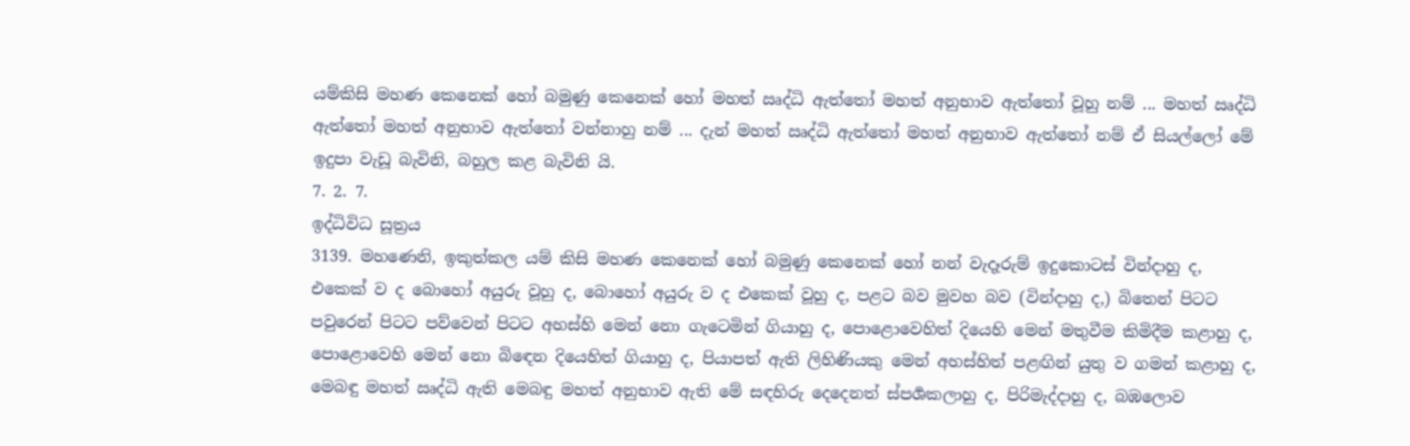යම්කිසි මහණ කෙනෙක් හෝ බමුණු කෙනෙක් හෝ මහත් ඍද්ධි ඇත්තෝ මහත් අනුභාව ඇත්තෝ වූහු නම් ... මහත් ඍද්ධි ඇත්තෝ මහත් අනුභාව ඇත්තෝ වන්නාහු නම් ... දැන් මහත් ඍද්ධි ඇත්තෝ මහත් අනුභාව ඇත්තෝ නම් ඒ සියල්ලෝ මේ ඉදුපා වැඩූ බැවිනි, බහුල කළ බැවිනි යි.
7. 2. 7.
ඉද්ධිවිධ සූත්‍රය
3139. මහණෙනි, ඉකුත්කල යම් කිසි මහණ කෙනෙක් හෝ බමුණු කෙනෙක් හෝ නන් වැදෑරුම් ඉදුකොටස් වින්දාහු ද, එකෙක් ව ද බොහෝ අයුරු වූහු ද, බොහෝ අයුරු ව ද එකෙක් වූහු ද, පළට බව මුවහ බව (වින්දාහු ද,) බිතෙන් පිටට පවුරෙන් පිටට පව්වෙන් පිටට අහස්හි මෙන් නො ගැටෙමින් ගියාහු ද, පොළොවෙහිත් දියෙහි මෙන් මතුවීම කිමිදීම කළාහු ද, පොළොවෙහි මෙන් නො බිඳෙන දියෙහිත් ගියාහු ද, පියාපත් ඇති ලිහිණියකු මෙන් අහස්හිත් පළඟින් යුතු ව ගමන් කළාහු ද, මෙබඳු මහත් ඍද්ධි ඇති මෙබඳු මහත් අනුභාව ඇති මේ සඳහිරු දෙදෙනත් ස්පර්‍ශකලාහු ද, පිරිමැද්දාහු ද, බඹලොව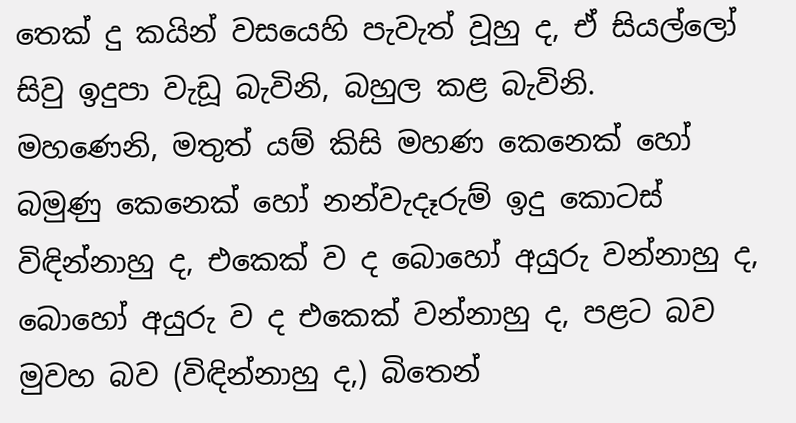තෙක් දු කයින් වසයෙහි පැවැත් වූහු ද, ඒ සියල්ලෝ සිවු ඉදුපා වැඩූ බැවිනි, බහුල කළ බැවිනි.
මහණෙනි, මතුත් යම් කිසි මහණ කෙනෙක් හෝ බමුණු කෙනෙක් හෝ නන්වැදෑරුම් ඉදු කොටස් විඳින්නාහු ද, එකෙක් ව ද බොහෝ අයුරු වන්නාහු ද, බොහෝ අයුරු ව ද එකෙක් වන්නාහු ද, පළට බව මුවහ බව (විඳින්නාහු ද,) බිතෙන්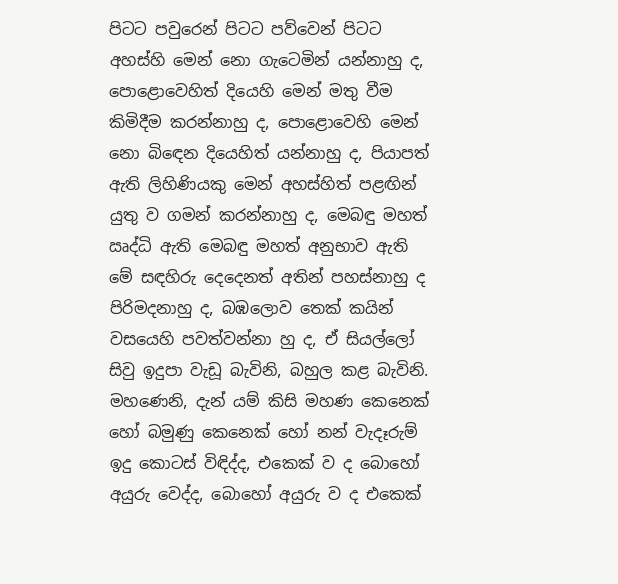පිටට පවුරෙන් පිටට පව්වෙන් පිටට අහස්හි මෙන් නො ගැටෙමින් යන්නාහු ද, පොළොවෙහිත් දියෙහි මෙන් මතු වීම කිමිදීම කරන්නාහු ද, පොළොවෙහි මෙන් නො බිඳෙන දියෙහිත් යන්නාහු ද, පියාපත් ඇති ලිහිණියකු මෙන් අහස්හිත් පළඟින් යුතු ව ගමන් කරන්නාහු ද, මෙබඳු මහත් ඍද්ධි ඇති මෙබඳු මහත් අනුභාව ඇති මේ සඳහිරු දෙදෙනත් අතින් පහස්නාහු ද පිරිමදනාහු ද, බඹලොව තෙක් කයින් වසයෙහි පවත්වන්නා හු ද, ඒ සියල්ලෝ සිවු ඉදුපා වැඩූ බැවිනි, බහුල කළ බැවිනි.
මහණෙනි, දැන් යම් කිසි මහණ කෙනෙක් හෝ බමුණු කෙනෙක් හෝ නන් වැදෑරුම් ඉදු කොටස් විඳිද්ද, එකෙක් ව ද බොහෝ අයුරු වෙද්ද, බොහෝ අයුරු ව ද එකෙක්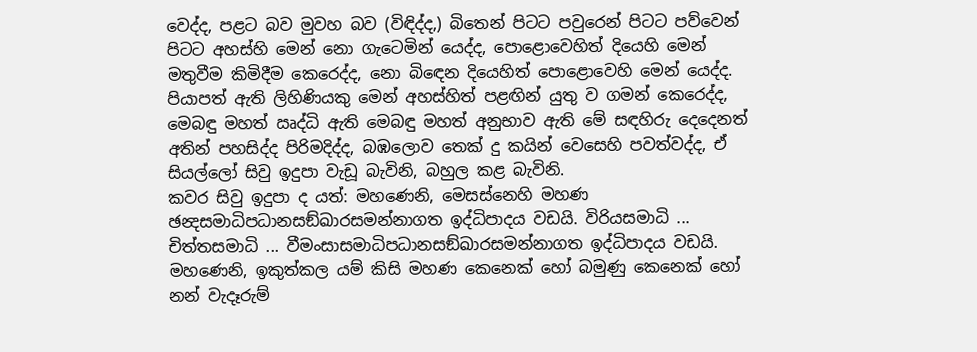වෙද්ද, පළට බව මුවහ බව (විඳිද්ද,) බිතෙන් පිටට පවුරෙන් පිටට පව්වෙන් පිටට අහස්හි මෙන් නො ගැටෙමින් යෙද්ද, පොළොවෙහිත් දියෙහි මෙන් මතුවීම කිමිදීම කෙරෙද්ද, නො බිඳෙන දියෙහිත් පොළොවෙහි මෙන් යෙද්ද. පියාපත් ඇති ලිහිණියකු මෙන් අහස්හිත් පළඟින් යුතු ව ගමන් කෙරෙද්ද, මෙබඳු මහත් ඍද්ධි ඇති මෙබඳු මහත් අනුභාව ඇති මේ සඳහිරු දෙදෙනත් අතින් පහසිද්ද පිරිමදිද්ද, බඹලොව තෙක් දු කයින් වෙසෙහි පවත්වද්ද, ඒ සියල්ලෝ සිවු ඉදුපා වැඩූ බැවිනි, බහුල කළ බැවිනි.
කවර සිවු ඉදුපා ද යත්: මහණෙනි, මෙසස්නෙහි මහණ ඡන්‍දසමාධිපධානසඞ්ඛාරසමන්නාගත ඉද්ධිපාදය වඩයි. විරියසමාධි ... චිත්තසමාධි ... වීමංසාසමාධිපධානසඞ්ඛාරසමන්නාගත ඉද්ධිපාදය වඩයි. මහණෙනි, ඉකුත්කල යම් කිසි මහණ කෙනෙක් හෝ බමුණු කෙනෙක් හෝ නන් වැදෑරුම්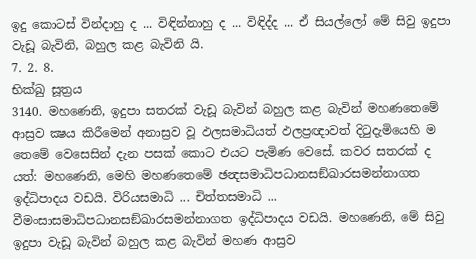ඉදු කොටස් වින්දාහු ද ... විඳින්නාහු ද ... විඳිද්ද ... ඒ සියල්ලෝ මේ සිවු ඉදුපා වැඩූ බැවිනි, බහුල කළ බැවිනි යි.
7. 2. 8.
භික්ඛු සූත්‍රය
3140. මහණෙනි, ඉදුපා සතරක් වැඩූ බැවින් බහුල කළ බැවින් මහණතෙමේ ආස්‍රව ක්‍ෂය කිරීමෙන් අනාස්‍රව වූ ඵලසමාධියත් ඵලප්‍රඥාවත් දිටුදැමියෙහි ම තෙමේ වෙසෙසින් දැන පසක් කොට එයට පැමිණ වෙසේ. කවර සතරක් ද යත්: මහණෙනි, මෙහි මහණතෙමේ ඡන්‍දසමාධිපධානසඞ්ඛාරසමන්නාගත ඉද්ධිපාදය වඩයි. විරියසමාධි ... චිත්තසමාධි ... වීමංසාසමාධිපධානසඞ්ඛාරසමන්නාගත ඉද්ධිපාදය වඩයි. මහණෙනි, මේ සිවු ඉදුපා වැඩූ බැවින් බහුල කළ බැවින් මහණ ආස්‍රව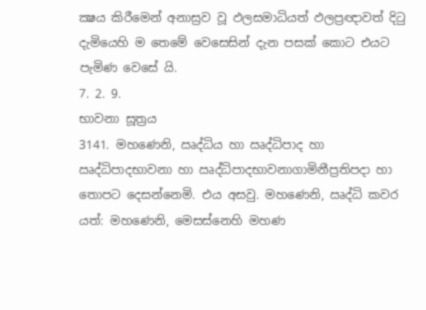ක්‍ෂය කිරීමෙන් අනාස්‍රව වූ ඵලසමාධියත් ඵලප්‍රඥාවත් දිටු දැමියෙහි ම තෙමේ වෙසෙසින් දැන පසක් කොට එයට පැමිණ වෙසේ යි.
7. 2. 9.
භාවනා සූත්‍රය
3141. මහණෙනි, ඍද්ධිය හා ඍද්ධිපාද හා ඍද්ධිපාදභාවනා හා ඍද්ධිපාදභාවනාගාමිනීප්‍රතිපදා හා තොපට දෙසන්නෙමි. එය අසවු. මහණෙනි, ඍද්ධි කවර යත්: මහණෙනි, මෙසස්නෙහි මහණ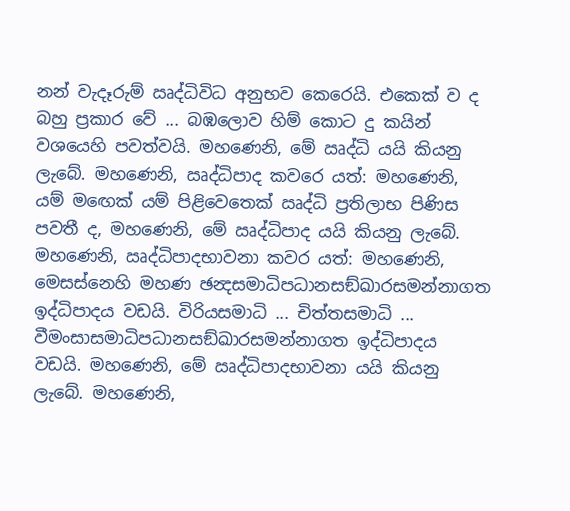නන් වැදෑරුම් ඍද්ධිවිධ අනුභව කෙරෙයි. එකෙක් ව ද බහු ප්‍රකාර වේ ... බඹලොව හිම් කොට දු කයින් වශයෙහි පවත්වයි. මහණෙනි, මේ ඍද්ධි යයි කියනු ලැබේ. මහණෙනි, ඍද්ධිපාද කවරෙ යත්: මහණෙනි, යම් මඟෙක් යම් පිළිවෙතෙක් ඍද්ධි ප්‍රතිලාභ පිණිස පවතී ද, මහණෙනි, මේ ඍද්ධිපාද යයි කියනු ලැබේ. මහණෙනි, ඍද්ධිපාදභාවනා කවර යත්: මහණෙනි, මෙසස්නෙහි මහණ ඡන්‍දසමාධිපධානසඞ්ඛාරසමන්නාගත ඉද්ධිපාදය වඩයි. විරියසමාධි ... චිත්තසමාධි ... වීමංසාසමාධිපධානසඞ්ඛාරසමන්නාගත ඉද්ධිපාදය වඩයි. මහණෙනි, මේ ඍද්ධිපාදභාවනා යයි කියනු ලැබේ. මහණෙනි,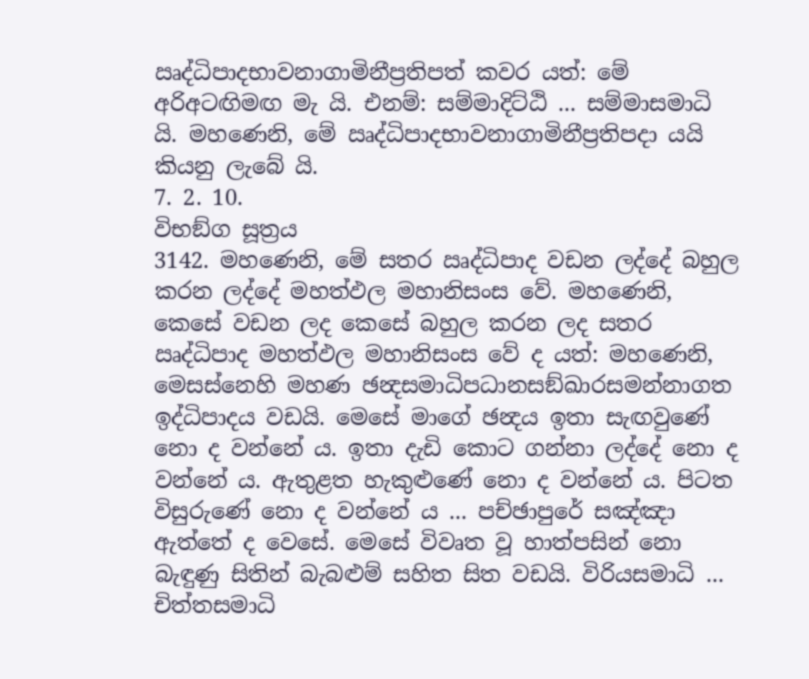ඍද්ධිපාදභාවනාගාමිනීප්‍රතිපත් කවර යත්: මේ අරිඅටඟිමඟ මැ යි. එනම්: සම්මාදිට්ඨි ... සම්මාසමාධි යි. මහණෙනි, මේ ඍද්ධිපාදභාවනාගාමිනීප්‍රතිපදා යයි කියනු ලැබේ යි.
7. 2. 10.
විභඞ්ග සූත්‍රය
3142. මහණෙනි, මේ සතර ඍද්ධිපාද වඩන ලද්දේ බහුල කරන ලද්දේ මහත්ඵල මහානිසංස වේ. මහණෙනි, කෙසේ වඩන ලද කෙසේ බහුල කරන ලද සතර ඍද්ධිපාද මහත්ඵල මහානිසංස වේ ද යත්: මහණෙනි, මෙසස්නෙහි මහණ ඡන්‍දසමාධිපධානසඞ්ඛාරසමන්නාගත ඉද්ධිපාදය වඩයි. මෙසේ මාගේ ඡන්‍දය ඉතා සැඟවුණේ නො ද වන්නේ ය. ඉතා දැඩි කොට ගන්නා ලද්දේ නො ද වන්නේ ය. ඇතුළත හැකුළුණේ නො ද වන්නේ ය. පිටත විසුරුණේ නො ද වන්නේ ය ... පච්ඡාපුරේ සඤ්ඤා ඇත්තේ ද වෙසේ. මෙසේ විවෘත වූ හාත්පසින් නො බැඳුණු සිතින් බැබළුම් සහිත සිත වඩයි. විරියසමාධි ... චිත්තසමාධි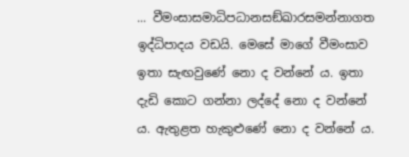... වීමංසාසමාධිපධානසඞ්ඛාරසමන්නාගත ඉද්ධිපාදය වඩයි. මෙසේ මාගේ වීමංසාව ඉතා සැඟවුණේ නො ද වන්නේ ය. ඉතා දැඩි කොට ගන්නා ලද්දේ නො ද වන්නේ ය. ඇතුළත හැකුළුණේ නො ද වන්නේ ය.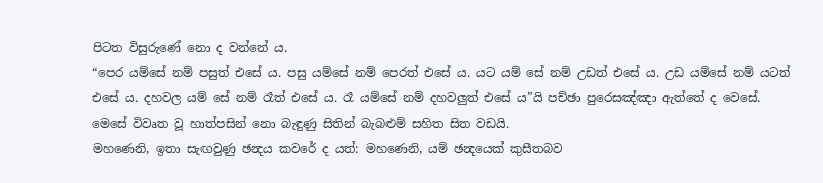පිටත විසුරුණේ නො ද වන්නේ ය.
“පෙර යම්සේ නම් පසුත් එසේ ය. පසු යම්සේ නම් පෙරත් එසේ ය. යට යම් සේ නම් උඩත් එසේ ය. උඩ යම්සේ නම් යටත් එසේ ය. දහවල යම් සේ නම් රෑත් එසේ ය. රෑ යම්සේ නම් දහවලුත් එසේ ය”යි පච්ඡා පුරෙසඤ්ඤා ඇත්තේ ද වෙසේ.
මෙසේ විවෘත වූ හාත්පසින් නො බැඳුණු සිතින් බැබළුම් සහිත සිත වඩයි.
මහණෙනි, ඉතා සැඟවුණු ඡන්‍දය කවරේ ද යත්: මහණෙනි, යම් ඡන්‍දයෙක් කුසීතබව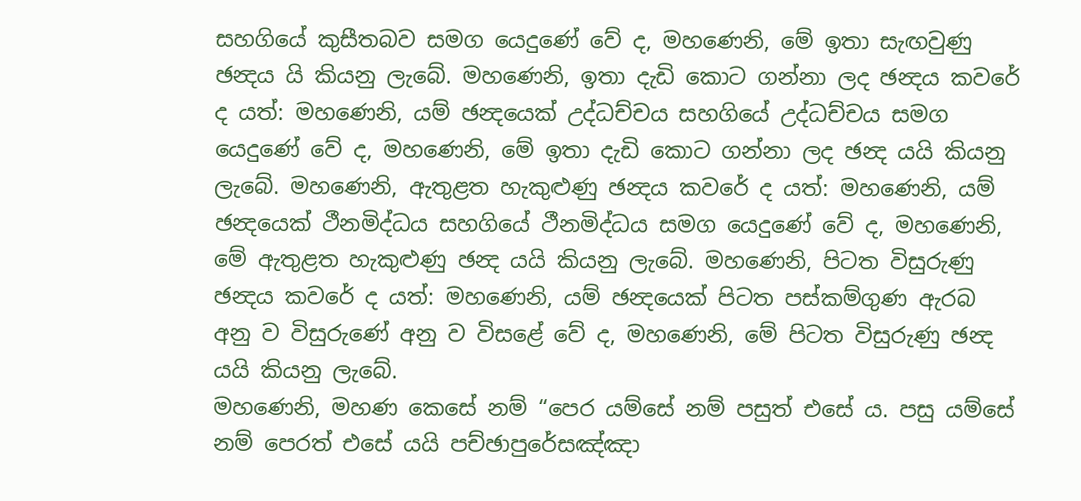සහගියේ කුසීතබව සමග යෙදුණේ වේ ද, මහණෙනි, මේ ඉතා සැඟවුණු ඡන්‍දය යි කියනු ලැබේ. මහණෙනි, ඉතා දැඩි කොට ගන්නා ලද ඡන්‍දය කවරේ ද යත්: මහණෙනි, යම් ඡන්‍දයෙක් උද්ධච්චය සහගියේ උද්ධච්චය සමග යෙදුණේ වේ ද, මහණෙනි, මේ ඉතා දැඩි කොට ගන්නා ලද ඡන්‍ද යයි කියනු ලැබේ. මහණෙනි, ඇතුළත හැකුළුණු ඡන්‍දය කවරේ ද යත්: මහණෙනි, යම් ඡන්‍දයෙක් ථීනමිද්ධය සහගියේ ථීනමිද්ධය සමග යෙදුණේ වේ ද, මහණෙනි, මේ ඇතුළත හැකුළුණු ඡන්‍ද යයි කියනු ලැබේ. මහණෙනි, පිටත විසුරුණු ඡන්‍දය කවරේ ද යත්: මහණෙනි, යම් ඡන්‍දයෙක් පිටත පස්කම්ගුණ ඇරබ අනු ව විසුරුණේ අනු ව විසළේ වේ ද, මහණෙනි, මේ පිටත විසුරුණු ඡන්‍ද යයි කියනු ලැබේ.
මහණෙනි, මහණ කෙසේ නම් “පෙර යම්සේ නම් පසුත් එසේ ය. පසු යම්සේ නම් පෙරත් එසේ යයි පච්ඡාපුරේසඤ්ඤා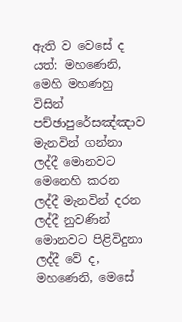ඇති ව වෙසේ ද යත්: මහණෙනි, මෙහි මහණහු විසින් පච්ඡාපුරේසඤ්ඤාව මැනවින් ගන්නා ලද්දී මොනවට මෙනෙහි කරන ලද්දී මැනවින් දරන ලද්දී නුවණින් මොනවට පිළිවිදුනා ලද්දී වේ ද, මහණෙනි, මෙසේ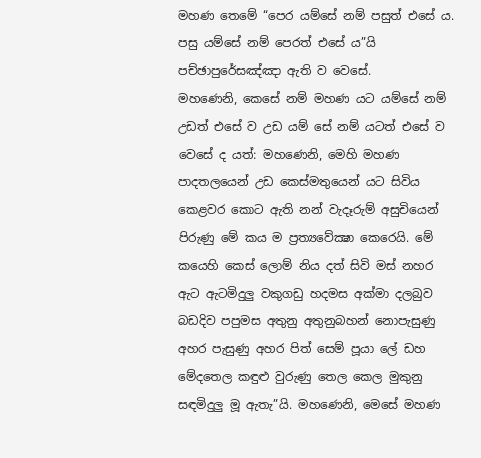මහණ තෙමේ “පෙර යම්සේ නම් පසුත් එසේ ය. පසු යම්සේ නම් පෙරත් එසේ ය”යි පච්ඡාපුරේසඤ්ඤා ඇති ව වෙසේ.
මහණෙනි, කෙසේ නම් මහණ යට යම්සේ නම් උඩත් එසේ ව උඩ යම් සේ නම් යටත් එසේ ව වෙසේ ද යත්: මහණෙනි, මෙහි මහණ පාදතලයෙන් උඩ කෙස්මතුයෙන් යට සිවිය කෙළවර කොට ඇති නන් වැදෑරුම් අසුචියෙන් පිරුණු මේ කය ම ප්‍රත්‍යවේක්‍ෂා කෙරෙයි. මේ කයෙහි කෙස් ලොම් නිය දත් සිවි මස් නහර ඇට ඇටමිදුලු වකුගඩු හදමස අක්මා දලබුව බඩදිව පපුමස අතුනු අතුනුබහන් නොපැසුණු අහර පැසුණු අහර පිත් සෙම් පූයා ලේ ඩහ මේදතෙල කඳුළු වුරුණු තෙල කෙල මුකුනු සඳමිදුලු මූ ඇතැ”යි. මහණෙනි, මෙසේ මහණ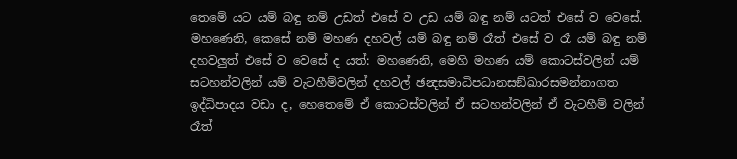තෙමේ යට යම් බඳු නම් උඩත් එසේ ව උඩ යම් බඳු නම් යටත් එසේ ව වෙසේ.
මහණෙනි, කෙසේ නම් මහණ දහවල් යම් බඳු නම් රෑත් එසේ ව රෑ යම් බඳු නම් දහවලුත් එසේ ව වෙසේ ද යත්: මහණෙනි, මෙහි මහණ යම් කොටස්වලින් යම් සටහන්වලින් යම් වැටහීම්වලින් දහවල් ඡන්‍දසමාධිපධානසඞ්ඛාරසමන්නාගත ඉද්ධිපාදය වඩා ද, හෙතෙමේ ඒ කොටස්වලින් ඒ සටහන්වලින් ඒ වැටහීම් වලින් රෑත්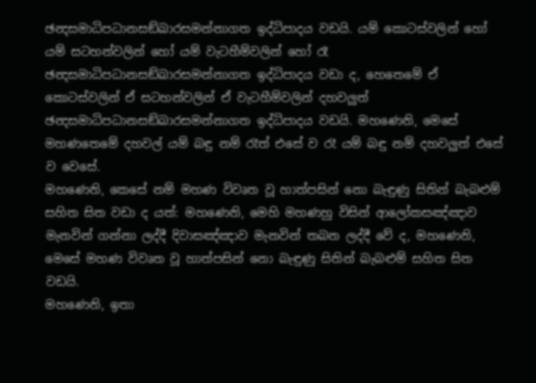ඡන්‍දසමාධිපධානසඞ්ඛාරසමන්නාගත ඉද්ධිපාදය වඩයි. යම් කොටස්වලින් හෝ යම් සටහන්වලින් හෝ යම් වැටහීම්වලින් හෝ රෑ ඡන්‍දසමාධිපධානසඞ්ඛාරසමන්නාගත ඉද්ධිපාදය වඩා ද, හෙතෙමේ ඒ කොටස්වලින් ඒ සටහන්වලින් ඒ වැටහීම්වලින් දහවලුත් ඡන්‍දසමාධිපධානසඞ්ඛාරසමන්නාගත ඉද්ධිපාදය වඩයි. මහණෙනි, මෙසේ මහණතෙමේ දහවල් යම් බඳු නම් රෑත් එසේ ව රෑ යම් බඳු නම් දහවලුත් එසේ ව වෙසේ.
මහණෙනි, කෙසේ නම් මහණ විවෘත වූ හාත්පසින් නො බැඳුණු සිතින් බැබළුම් සහිත සිත වඩා ද යත්: මහණෙනි, මෙහි මහණහු විසින් ආලෝකසඤ්ඤාව මැනවින් ගන්නා ලද්දී දිවාසඤ්ඤාව මැනවින් තබන ලද්දී වේ ද, මහණෙනි, මෙසේ මහණ විවෘත වූ හාත්පසින් නො බැඳුණු සිතින් බැබළුම් සහිත සිත වඩයි.
මහණෙනි, ඉතා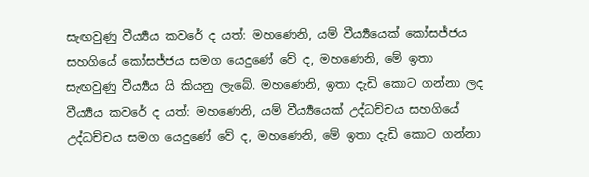සැඟවුණු වීර්‍ය්‍යය කවරේ ද යත්: මහණෙනි, යම් වීර්‍ය්‍යයෙක් කෝසජ්ජය සහගියේ කෝසජ්ජය සමග යෙදුණේ වේ ද, මහණෙනි, මේ ඉතා සැඟවුණු වීර්‍ය්‍යය යි කියනු ලැබේ. මහණෙනි, ඉතා දැඩි කොට ගන්නා ලද වීර්‍ය්‍යය කවරේ ද යත්: මහණෙනි, යම් වීර්‍ය්‍යයෙක් උද්ධච්චය සහගියේ උද්ධච්චය සමග යෙදුණේ වේ ද, මහණෙනි, මේ ඉතා දැඩි කොට ගන්නා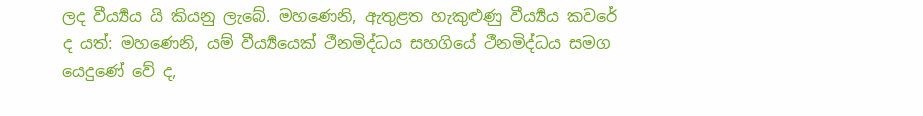ලද වීර්‍ය්‍යය යි කියනු ලැබේ. මහණෙනි, ඇතුළත හැකුළුණු වීර්‍ය්‍යය කවරේ ද යත්: මහණෙනි, යම් වීර්‍ය්‍යයෙක් ථීනමිද්ධය සහගියේ ථීනමිද්ධය සමග යෙදුණේ වේ ද,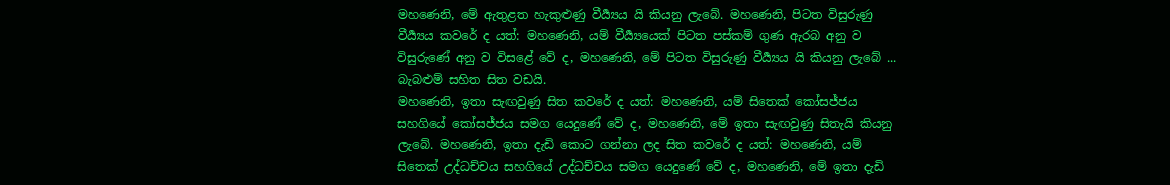මහණෙනි, මේ ඇතුළත හැකුළුණු වීර්‍ය්‍යය යි කියනු ලැබේ. මහණෙනි, පිටත විසුරුණු වීර්‍ය්‍යය කවරේ ද යත්: මහණෙනි, යම් වීර්‍ය්‍යයෙක් පිටත පස්කම් ගුණ ඇරබ අනු ව විසුරුණේ අනු ව විසළේ වේ ද, මහණෙනි, මේ පිටත විසුරුණු වීර්‍ය්‍යය යි කියනු ලැබේ ... බැබළුම් සහිත සිත වඩයි.
මහණෙනි, ඉතා සැඟවුණු සිත කවරේ ද යත්: මහණෙනි, යම් සිතෙක් කෝසජ්ජය සහගියේ කෝසජ්ජය සමග යෙදුණේ වේ ද, මහණෙනි, මේ ඉතා සැඟවුණු සිතැයි කියනු ලැබේ. මහණෙනි, ඉතා දැඩි කොට ගන්නා ලද සිත කවරේ ද යත්: මහණෙනි, යම් සිතෙක් උද්ධච්චය සහගියේ උද්ධච්චය සමග යෙදුණේ වේ ද, මහණෙනි, මේ ඉතා දැඩි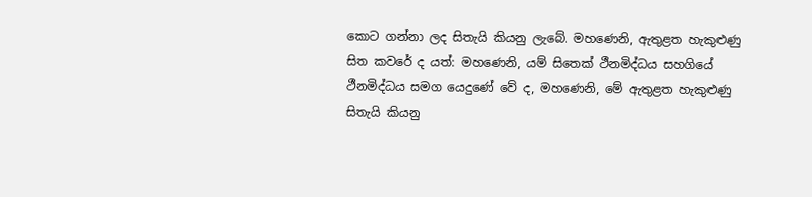කොට ගන්නා ලද සිතැයි කියනු ලැබේ. මහණෙනි, ඇතුළත හැකුළුණු සිත කවරේ ද යත්: මහණෙනි, යම් සිතෙක් ථීනමිද්ධය සහගියේ ථීනමිද්ධය සමග යෙදුණේ වේ ද, මහණෙනි, මේ ඇතුළත හැකුළුණු සිතැයි කියනු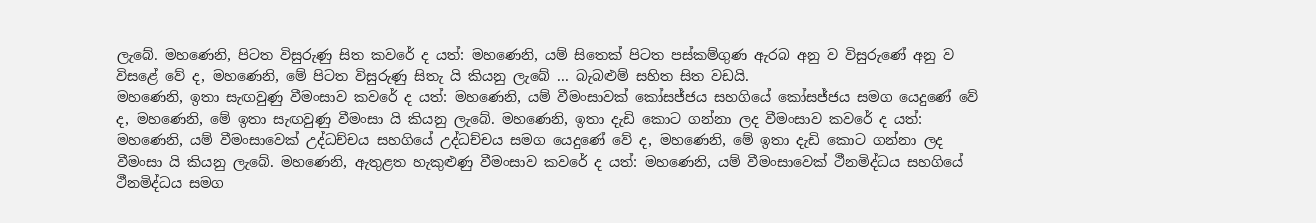ලැබේ. මහණෙනි, පිටත විසුරුණු සිත කවරේ ද යත්: මහණෙනි, යම් සිතෙක් පිටත පස්කම්ගුණ ඇරබ අනු ව විසුරුණේ අනු ව විසළේ වේ ද, මහණෙනි, මේ පිටත විසුරුණු සිතැ යි කියනු ලැබේ ... බැබළුම් සහිත සිත වඩයි.
මහණෙනි, ඉතා සැඟවුණු වීමංසාව කවරේ ද යත්: මහණෙනි, යම් වීමංසාවක් කෝසජ්ජය සහගියේ කෝසජ්ජය සමග යෙදුණේ වේ ද, මහණෙනි, මේ ඉතා සැඟවුණු වීමංසා යි කියනු ලැබේ. මහණෙනි, ඉතා දැඩි කොට ගන්නා ලද වීමංසාව කවරේ ද යත්: මහණෙනි, යම් වීමංසාවෙක් උද්ධච්චය සහගියේ උද්ධච්චය සමග යෙදුණේ වේ ද, මහණෙනි, මේ ඉතා දැඩි කොට ගන්නා ලද වීමංසා යි කියනු ලැබේ. මහණෙනි, ඇතුළත හැකුළුණු වීමංසාව කවරේ ද යත්: මහණෙනි, යම් වීමංසාවෙක් ථීනමිද්ධය සහගියේ ථීනමිද්ධය සමග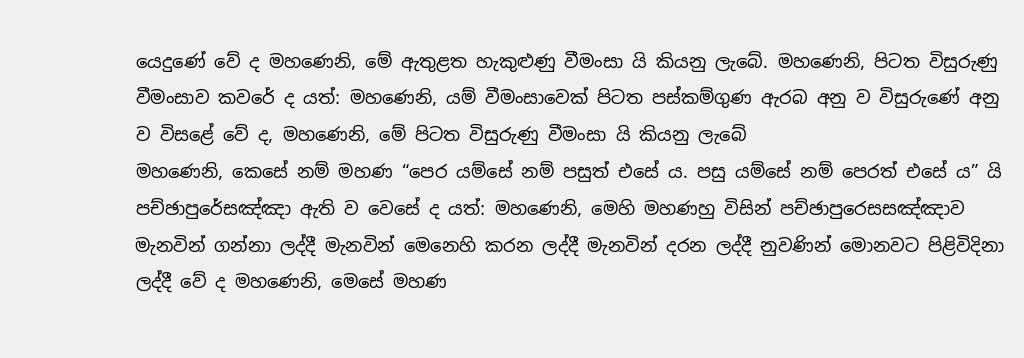යෙදුණේ වේ ද මහණෙනි, මේ ඇතුළත හැකුළුණු වීමංසා යි කියනු ලැබේ. මහණෙනි, පිටත විසුරුණු වීමංසාව කවරේ ද යත්: මහණෙනි, යම් වීමංසාවෙක් පිටත පස්කම්ගුණ ඇරබ අනු ව විසුරුණේ අනු ව විසළේ වේ ද, මහණෙනි, මේ පිටත විසුරුණු වීමංසා යි කියනු ලැබේ
මහණෙනි, කෙසේ නම් මහණ “පෙර යම්සේ නම් පසුත් එසේ ය. පසු යම්සේ නම් පෙරත් එසේ ය” යි පච්ඡාපුරේසඤ්ඤා ඇති ව වෙසේ ද යත්: මහණෙනි, මෙහි මහණහු විසින් පච්ඡාපුරෙසසඤ්ඤාව මැනවින් ගන්නා ලද්දී මැනවින් මෙනෙහි කරන ලද්දී මැනවින් දරන ලද්දී නුවණින් මොනවට පිළිවිදිනා ලද්දී වේ ද මහණෙනි, මෙසේ මහණ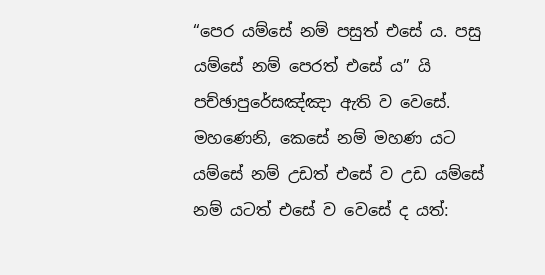“පෙර යම්සේ නම් පසුත් එසේ ය. පසු යම්සේ නම් පෙරත් එසේ ය” යි පච්ඡාපුරේසඤ්ඤා ඇති ව වෙසේ.
මහණෙනි, කෙසේ නම් මහණ යට යම්සේ නම් උඩත් එසේ ව උඩ යම්සේ නම් යටත් එසේ ව වෙසේ ද යත්: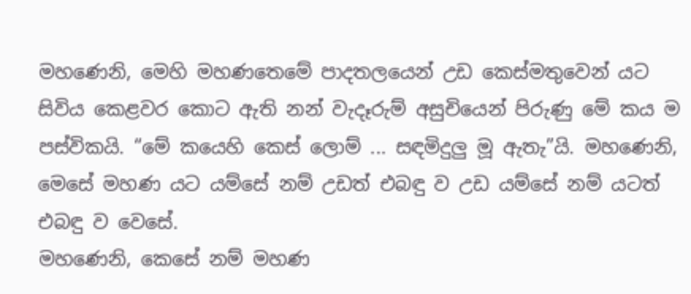මහණෙනි, මෙහි මහණතෙමේ පාදතලයෙන් උඩ කෙස්මතුවෙන් යට සිවිය කෙළවර කොට ඇති නන් වැදෑරුම් අසුචියෙන් පිරුණු මේ කය ම පස්විකයි. “මේ කයෙහි කෙස් ලොම් ... සඳමිදුලු මූ ඇතැ”යි. මහණෙනි, මෙසේ මහණ යට යම්සේ නම් උඩත් එබඳු ව උඩ යම්සේ නම් යටත් එබඳු ව වෙසේ.
මහණෙනි, කෙසේ නම් මහණ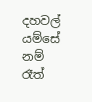දහවල් යම්සේ නම් රෑත්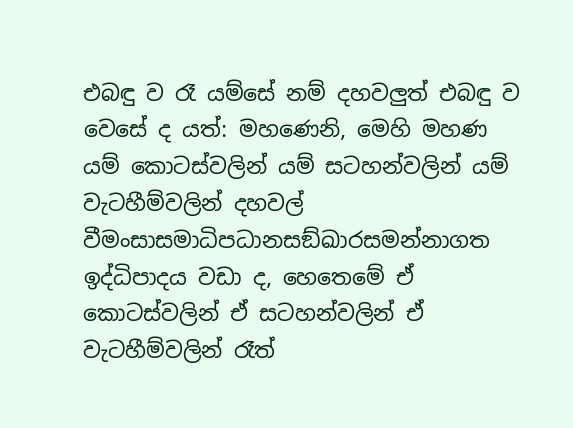එබඳු ව රෑ යම්සේ නම් දහවලුත් එබඳු ව වෙසේ ද යත්: මහණෙනි, මෙහි මහණ යම් කොටස්වලින් යම් සටහන්වලින් යම් වැටහීම්වලින් දහවල් වීමංසාසමාධිපධානසඞ්ඛාරසමන්නාගත ඉද්ධිපාදය වඩා ද, හෙතෙමේ ඒ කොටස්වලින් ඒ සටහන්වලින් ඒ වැටහීම්වලින් රෑත්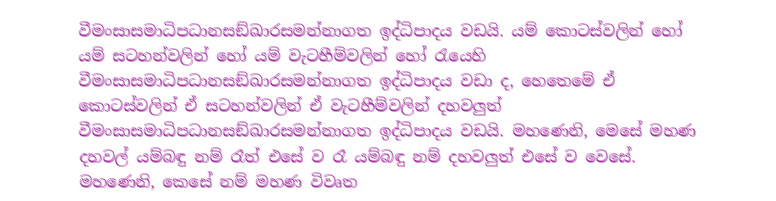වීමංසාසමාධිපධානසඞ්ඛාරසමන්නාගත ඉද්ධිපාදය වඩයි. යම් කොටස්වලින් හෝ යම් සටහන්වලින් හෝ යම් වැටහීම්වලින් හෝ රැයෙහි වීමංසාසමාධිපධානසඞ්ඛාරසමන්නාගත ඉද්ධිපාදය වඩා ද, හෙතෙමේ ඒ කොටස්වලින් ඒ සටහන්වලින් ඒ වැටහීම්වලින් දහවලුත් වීමංසාසමාධිපධානසඞ්ඛාරසමන්නාගත ඉද්ධිපාදය වඩයි. මහණෙනි, මෙසේ මහණ දහවල් යම්බඳු නම් රෑත් එසේ ව රෑ යම්බඳු නම් දහවලුත් එසේ ව වෙසේ.
මහණෙනි, කෙසේ නම් මහණ විවෘත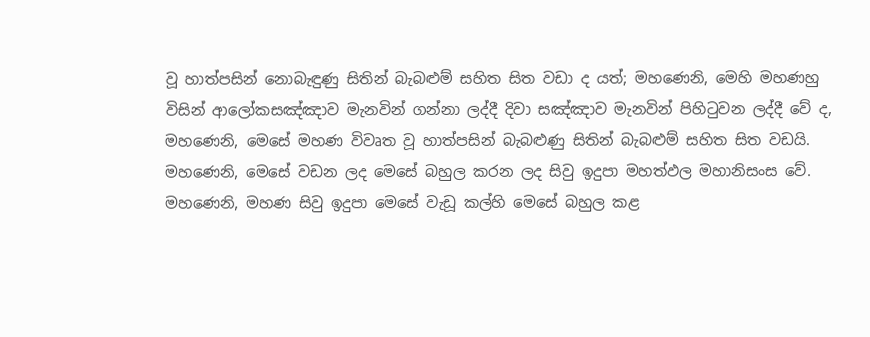වූ හාත්පසින් නොබැඳුණු සිතින් බැබළුම් සහිත සිත වඩා ද යත්; මහණෙනි, මෙහි මහණහු විසින් ආලෝකසඤ්ඤාව මැනවින් ගන්නා ලද්දී දිවා සඤ්ඤාව මැනවින් පිහිටුවන ලද්දී වේ ද, මහණෙනි, මෙසේ මහණ විවෘත වූ හාත්පසින් බැබළුණු සිතින් බැබළුම් සහිත සිත වඩයි.
මහණෙනි, මෙසේ වඩන ලද මෙසේ බහුල කරන ලද සිවු ඉදුපා මහත්ඵල මහානිසංස වේ. මහණෙනි, මහණ සිවු ඉදුපා මෙසේ වැඩූ කල්හි මෙසේ බහුල කළ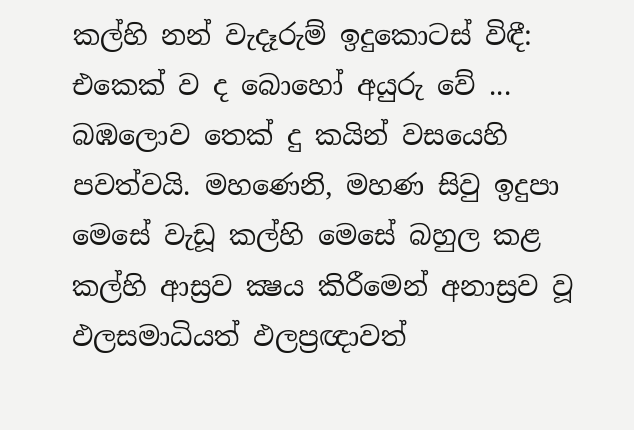කල්හි නන් වැදෑරුම් ඉදුකොටස් විඳී: එකෙක් ව ද බොහෝ අයුරු වේ ... බඹලොව තෙක් දු කයින් වසයෙහි පවත්වයි. මහණෙනි, මහණ සිවු ඉදුපා මෙසේ වැඩූ කල්හි මෙසේ බහුල කළ කල්හි ආස්‍රව ක්‍ෂය කිරීමෙන් අනාස්‍රව වූ ඵලසමාධියත් ඵලප්‍රඥාවත්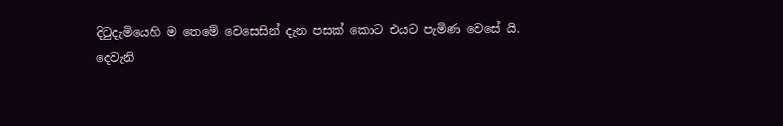දිටුදැමියෙහි ම තෙමේ වෙසෙසින් දැන පසක් කොට එයට පැමිණ වෙසේ යි.
දෙවැනි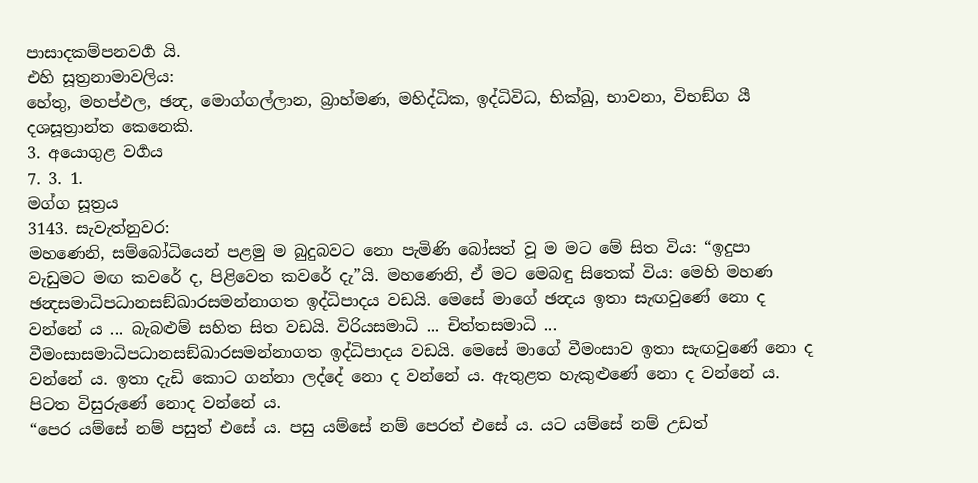පාසාදකම්පනවර්‍ග යි.
එහි සූත්‍රනාමාවලිය:
හේතු, මහප්ඵල, ඡන්‍ද, මොග්ගල්ලාන, බ්‍රාහ්මණ, මහිද්ධික, ඉද්ධිවිධ, භික්ඛු, භාවනා, විභඞ්ග යී දශසූත්‍රාන්ත කෙනෙකි.
3. අයොගුළ වර්‍ගය
7. 3. 1.
මග්ග සූත්‍රය
3143. සැවැත්නුවර:
මහණෙනි, සම්බෝධියෙන් පළමු ම බුදුබවට නො පැමිණි බෝසත් වූ ම මට මේ සිත විය: “ඉදුපා වැඩුමට මඟ කවරේ ද, පිළිවෙත කවරේ දැ”යි. මහණෙනි, ඒ මට මෙබඳු සිතෙක් විය: මෙහි මහණ ඡන්‍දසමාධිපධානසඞ්ඛාරසමන්නාගත ඉද්ධිපාදය වඩයි. මෙසේ මාගේ ඡන්‍දය ඉතා සැඟවුණේ නො ද වන්නේ ය ... බැබළුම් සහිත සිත වඩයි. විරියසමාධි ... චිත්තසමාධි ... වීමංසාසමාධිපධානසඞ්ඛාරසමන්නාගත ඉද්ධිපාදය වඩයි. මෙසේ මාගේ වීමංසාව ඉතා සැඟවුණේ නො ද වන්නේ ය. ඉතා දැඩි කොට ගන්නා ලද්දේ නො ද වන්නේ ය. ඇතුළත හැකුළුණේ නො ද වන්නේ ය. පිටත විසුරුණේ නොද වන්නේ ය.
“පෙර යම්සේ නම් පසුත් එසේ ය. පසු යම්සේ නම් පෙරත් එසේ ය. යට යම්සේ නම් උඩත්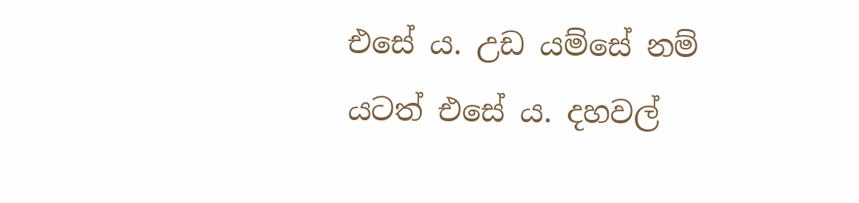එසේ ය. උඩ යම්සේ නම් යටත් එසේ ය. දහවල්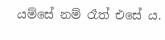යම්සේ නම් රෑත් එසේ ය.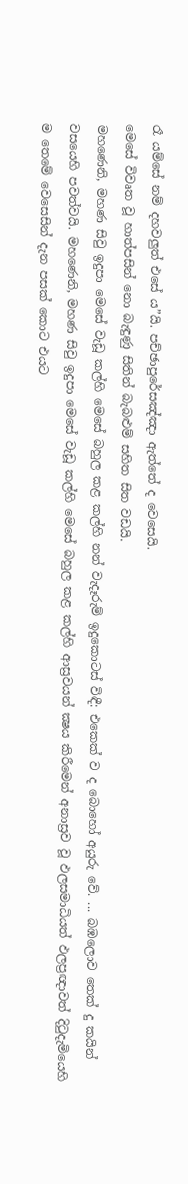රෑ යම්සේ නම් දහවලුත් එසේ ය”යි. පච්ඡාපුරේසඤ්ඤා ඇත්තේ ද වෙසෙයි.
මෙසේ විවෘත වූ හාත්පසින් නො බැඳුණු සිතින් බැබළුම් සහිත සිත වඩයි.
මහණෙනි, මහණ සිවු ඉදුපා මෙසේ වැඩූ කල්හි මෙසේ බහුල කළ කල්හි නන් වැදෑරුම් ඉදුකොටස් විඳී: එකෙක් ව ද බොහෝ අයුරු වේ. ... බඹලොව තෙක් දු කයින් වසයෙහි පවත්වයි. මහණෙනි, මහණ සිවු ඉදුපා මෙසේ වැඩූ කල්හි මෙසේ බහුල කළ කල්හි ආස්‍රවයන් ක්‍ෂය කිරීමෙන් අනාස්‍රව වූ ඵලසමාධියත් ඵලප්‍රඥාවත් දිටුදැමියෙහි ම තෙමේ වෙසෙසින් දැන පසක් කොට එයට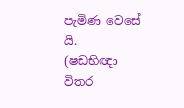පැමිණ වෙසේ යි.
(ෂඩභිඥා විතර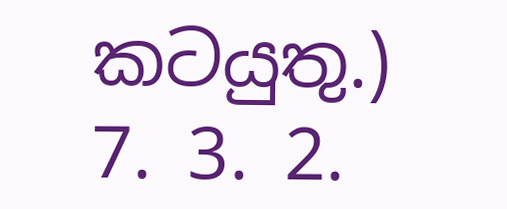කටයුතු.)
7. 3. 2.